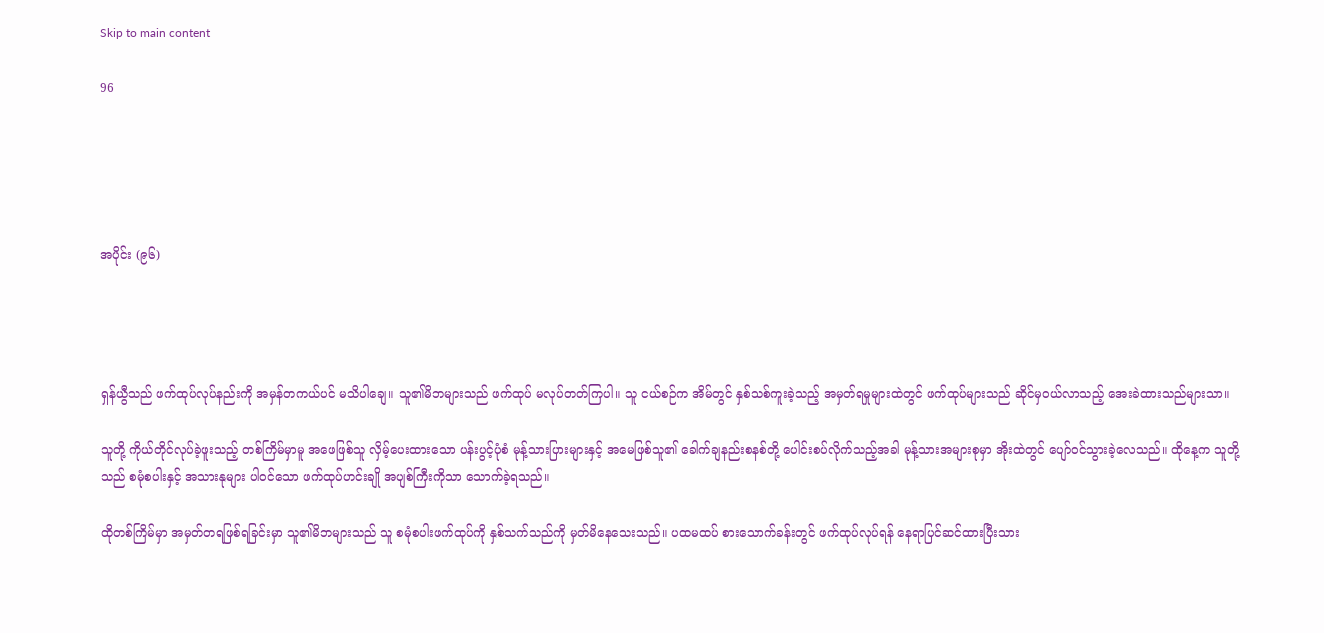Skip to main content

96





အပိုင်း (၉၆)




ရှန်ယွီသည် ဖက်ထုပ်လုပ်နည်းကို အမှန်တကယ်ပင် မသိပါချေ။ သူ၏မိဘများသည် ဖက်ထုပ် မလုပ်တတ်ကြပါ။ သူ ငယ်စဉ်က အိမ်တွင် နှစ်သစ်ကူးခဲ့သည့် အမှတ်ရမှုများထဲတွင် ဖက်ထုပ်များသည် ဆိုင်မှဝယ်လာသည့် အေးခဲထားသည်များသာ။

သူတို့ ကိုယ်တိုင်လုပ်ခဲ့ဖူးသည့် တစ်ကြိမ်မှာမူ အဖေဖြစ်သူ လှိမ့်ပေးထားသော ပန်းပွင့်ပုံစံ မုန့်သားပြားများနှင့် အမေဖြစ်သူ၏ ခေါက်ချနည်းစနစ်တို့ ပေါင်းစပ်လိုက်သည့်အခါ မုန့်သားအများစုမှာ အိုးထဲတွင် ပျော်ဝင်သွားခဲ့လေသည်။ ထိုနေ့က သူတို့သည် စမုံစပါးနှင့် အသားနုများ ပါဝင်သော ဖက်ထုပ်ဟင်းချို အပျစ်ကြီးကိုသာ သောက်ခဲ့ရသည်။

ထိုတစ်ကြိမ်မှာ အမှတ်တရဖြစ်ရခြင်းမှာ သူ၏မိဘများသည် သူ စမုံစပါးဖက်ထုပ်ကို နှစ်သက်သည်ကို မှတ်မိနေသေးသည်။ ပထမထပ် စားသောက်ခန်းတွင် ဖက်ထုပ်လုပ်ရန် နေရာပြင်ဆင်ထားပြီးသား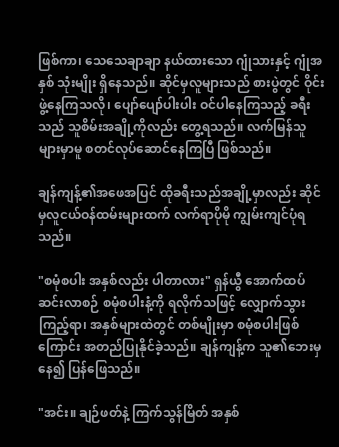ဖြစ်ကာ၊ သေသေချာချာ နယ်ထားသော ဂျုံသားနှင့် ဂျုံအနှစ် သုံးမျိုး ရှိနေသည်။ ဆိုင်မှလူများသည် စားပွဲတွင် ဝိုင်းဖွဲ့နေကြသလို၊ ပျော်ပျော်ပါးပါး ဝင်ပါနေကြသည့် ခရီးသည် သူစိမ်းအချို့ကိုလည်း တွေ့ရသည်။ လက်မြန်သူများမှာမူ စတင်လုပ်ဆောင်နေကြပြီ ဖြစ်သည်။

ချန်ကျန့်၏အဖေအပြင် ထိုခရီးသည်အချို့မှာလည်း ဆိုင်မှလူငယ်ဝန်ထမ်းများထက် လက်ရာပိုမို ကျွမ်းကျင်ပုံရသည်။

"စမုံစပါး အနှစ်လည်း ပါတာလား" ရှန်ယွီ အောက်ထပ်ဆင်းလာစဉ် စမုံစပါးနံ့ကို ရလိုက်သဖြင့် လျှောက်သွားကြည့်ရာ၊ အနှစ်များထဲတွင် တစ်မျိုးမှာ စမုံစပါးဖြစ်ကြောင်း အတည်ပြုနိုင်ခဲ့သည်။ ချန်ကျန့်က သူ၏ဘေးမှနေ၍ ပြန်ဖြေသည်။

"အင်း။ ချဉ်ဖတ်နဲ့ ကြက်သွန်မြိတ် အနှစ်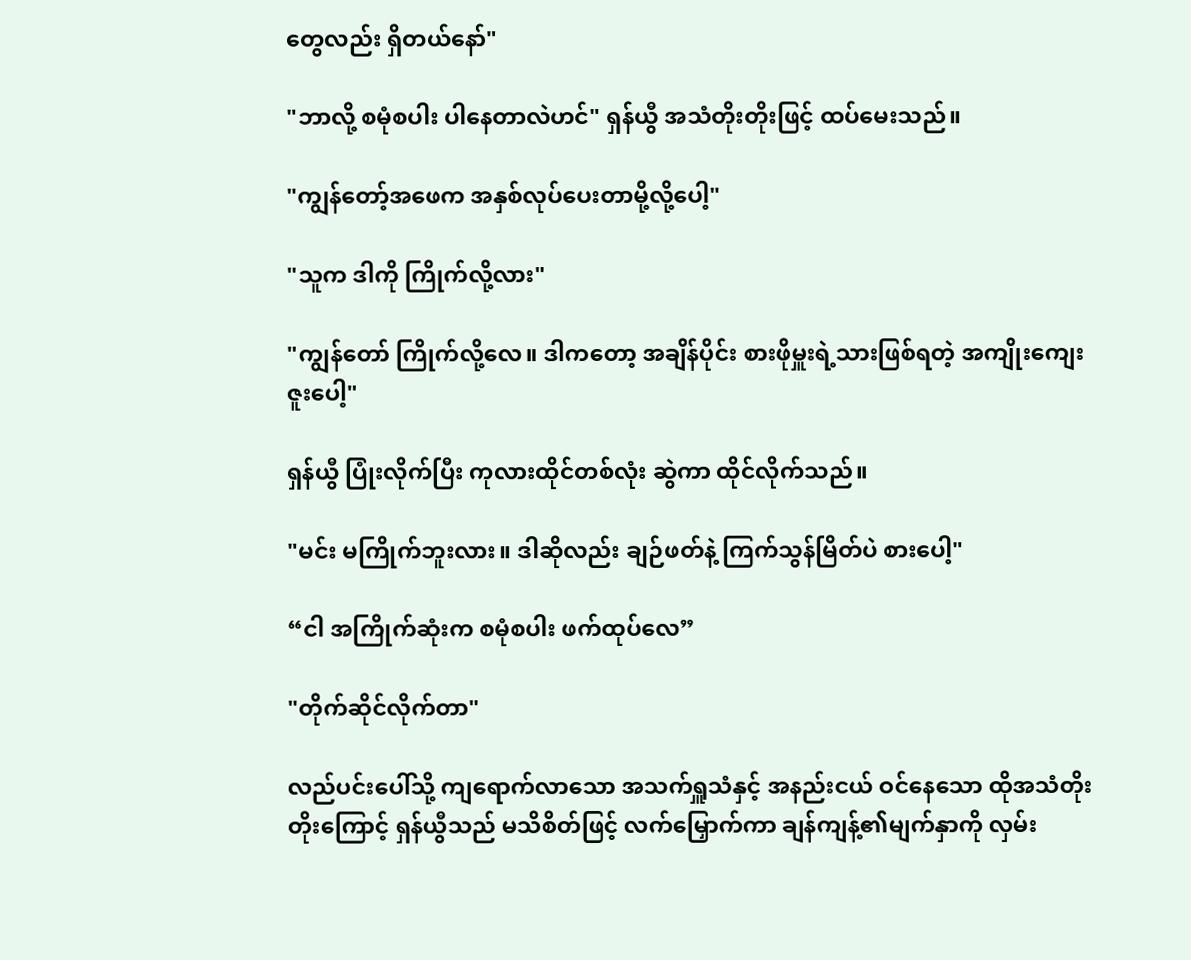တွေလည်း ရှိတယ်နော်"

"ဘာလို့ စမုံစပါး ပါနေတာလဲဟင်" ရှန်ယွီ အသံတိုးတိုးဖြင့် ထပ်မေးသည်။

"ကျွန်တော့်အဖေက အနှစ်လုပ်ပေးတာမို့လို့ပေါ့"

"သူက ဒါကို ကြိုက်လို့လား"

"ကျွန်တော် ကြိုက်လို့လေ။ ဒါကတော့ အချိန်ပိုင်း စားဖိုမှူးရဲ့သားဖြစ်ရတဲ့ အကျိုးကျေးဇူးပေါ့"

ရှန်ယွီ ပြုံးလိုက်ပြီး ကုလားထိုင်တစ်လုံး ဆွဲကာ ထိုင်လိုက်သည်။

"မင်း မကြိုက်ဘူးလား။ ဒါဆိုလည်း ချဉ်ဖတ်နဲ့ ကြက်သွန်မြိတ်ပဲ စားပေါ့"

“ငါ အကြိုက်ဆုံးက စမုံစပါး ဖက်ထုပ်လေ”

"တိုက်ဆိုင်လိုက်တာ"

လည်ပင်းပေါ်သို့ ကျရောက်လာသော အသက်ရှူသံနှင့် အနည်းငယ် ဝင်နေသော ထိုအသံတိုးတိုးကြောင့် ရှန်ယွီသည် မသိစိတ်ဖြင့် လက်မြှောက်ကာ ချန်ကျန့်၏မျက်နှာကို လှမ်း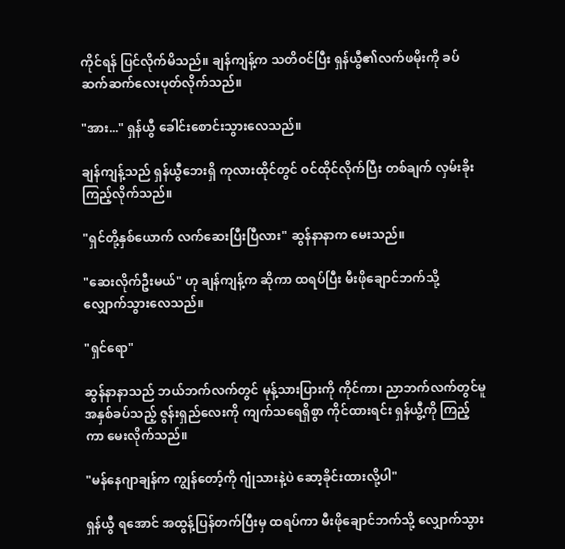ကိုင်ရန် ပြင်လိုက်မိသည်။ ချန်ကျန့်က သတိဝင်ပြီး ရှန်ယွီ၏လက်ဖမိုးကို ခပ်ဆက်ဆက်လေးပုတ်လိုက်သည်။

"အား..." ရှန်ယွီ ခေါင်းစောင်းသွားလေသည်။

ချန်ကျန့်သည် ရှန်ယွီဘေးရှိ ကုလားထိုင်တွင် ဝင်ထိုင်လိုက်ပြီး တစ်ချက် လှမ်းခိုးကြည့်လိုက်သည်။

"ရှင်တို့နှစ်ယောက် လက်ဆေးပြီးပြီလား" ဆွန်နာနာက မေးသည်။

"ဆေးလိုက်ဦးမယ်" ဟု ချန်ကျန့်က ဆိုကာ ထရပ်ပြီး မီးဖိုချောင်ဘက်သို့ လျှောက်သွားလေသည်။

"ရှင်ရော"

ဆွန်နာနာသည် ဘယ်ဘက်လက်တွင် မုန့်သားပြားကို ကိုင်ကာ၊ ညာဘက်လက်တွင်မူ အနှစ်ခပ်သည့် ဇွန်းရှည်လေးကို ကျက်သရေရှိစွာ ကိုင်ထားရင်း ရှန်ယွီ့ကို ကြည့်ကာ မေးလိုက်သည်။

"မန်နေဂျာချန်က ကျွန်တော့်ကို ဂျုံသားနဲ့ပဲ ဆော့ခိုင်းထားလို့ပါ"

ရှန်ယွီ ရ‌အောင် အထွန့်ပြန်တက်ပြီးမှ ထရပ်ကာ မီးဖိုချောင်ဘက်သို့ လျှောက်သွား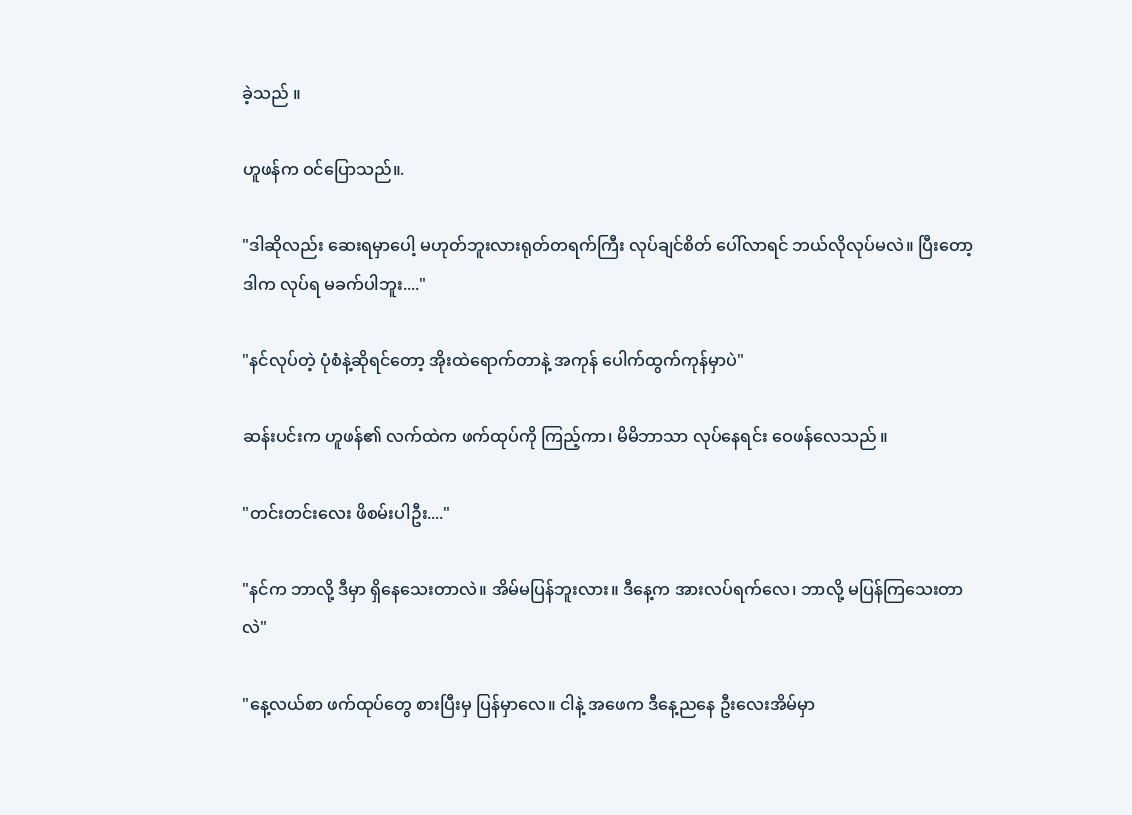ခဲ့သည် ။

ဟူဖန်က ဝင်ပြောသည်။.

"ဒါဆိုလည်း ဆေးရမှာပေါ့ မဟုတ်ဘူးလားရုတ်တရက်ကြီး လုပ်ချင်စိတ် ပေါ်လာရင် ဘယ်လိုလုပ်မလဲ။ ပြီးတော့ ဒါက လုပ်ရ မခက်ပါဘူး...."

"နင်လုပ်တဲ့ ပုံစံနဲ့ဆိုရင်တော့ အိုးထဲရောက်တာနဲ့ အကုန် ပေါက်ထွက်ကုန်မှာပဲ"

ဆန်းပင်းက ဟူဖန်၏ လက်ထဲက ဖက်ထုပ်ကို ကြည့်ကာ၊ မိမိဘာသာ လုပ်နေရင်း ဝေဖန်လေသည် ။

"တင်းတင်းလေး ဖိစမ်းပါဦး...."

"နင်က ဘာလို့ ဒီမှာ ရှိနေသေးတာလဲ။ အိမ်မပြန်ဘူးလား။ ဒီနေ့က အားလပ်ရက်လေ၊ ဘာလို့ မပြန်ကြသေးတာလဲ"

"နေ့လယ်စာ ဖက်ထုပ်တွေ စားပြီးမှ ပြန်မှာလေ။ ငါနဲ့ အဖေက ဒီနေ့ညနေ ဦးလေးအိမ်မှာ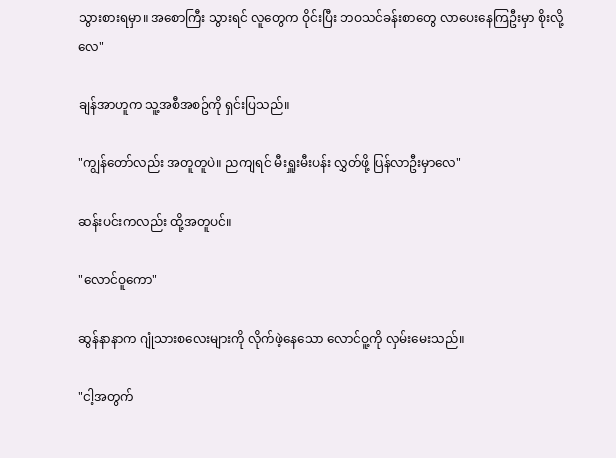သွားစားရမှာ။ အစောကြီး သွားရင် လူတွေက ဝိုင်းပြီး ဘဝသင်ခန်းစာတွေ လာပေးနေကြဦးမှာ စိုးလို့လေ"

ချန်အာဟူက သူ့အစီအစဥ်ကို ရှင်းပြသည်။

"ကျွန်တော်လည်း အတူတူပဲ။ ညကျရင် မီးရှူးမီးပန်း လွှတ်ဖို့ ပြန်လာဦးမှာလေ"

ဆန်းပင်းကလည်း ထို့အတူပင်။

"လောင်ဝူကော"

ဆွန်နာနာက ဂျုံသားစလေးများကို လိုက်ဖဲ့နေသော လောင်ဝူ့ကို လှမ်းမေးသည်။

"ငါ့အတွက်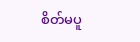စိတ်မပူ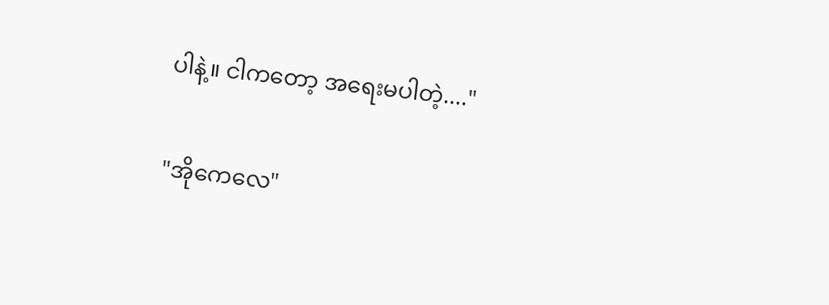ပါနဲ့။ ငါကတော့ အရေးမပါတဲ့...."

"အိုကေလေ"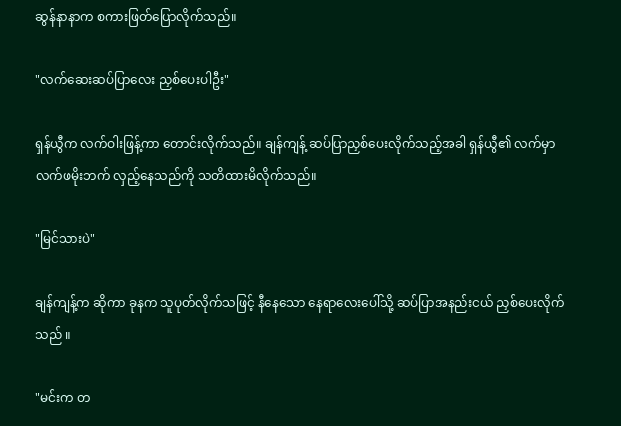ဆွန်နာနာက စကားဖြတ်ပြောလိုက်သည်။

"လက်ဆေးဆပ်ပြာလေး ညှစ်ပေးပါဦး"

ရှန်ယွီက လက်ဝါးဖြန့်ကာ တောင်းလိုက်သည်။ ချန်ကျန့် ဆပ်ပြာညှစ်ပေးလိုက်သည့်အခါ ရှန်ယွီ၏ လက်မှာ လက်ဖမိုးဘက် လှည့်နေသည်ကို သတိထားမိလိုက်သည်။

"မြင်သားပဲ"

ချန်ကျန့်က ဆိုကာ ခုနက သူပုတ်လိုက်သဖြင့် နီနေသော နေရာလေးပေါ်သို့ ဆပ်ပြာအနည်းငယ် ညှစ်ပေးလိုက်သည် ။

"မင်းက တ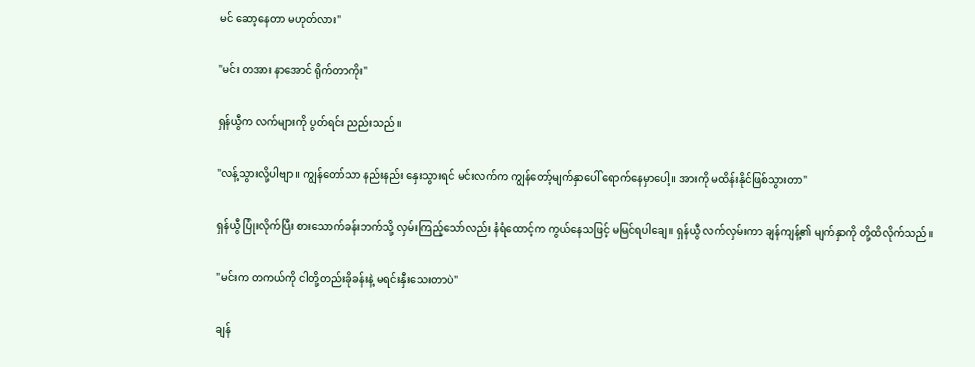မင် ဆော့နေတာ မဟုတ်လား"

"မင်း တအား နာအောင် ရိုက်တာကိုး"

ရှန်ယွီက လက်များကို ပွတ်ရင်း ညည်းသည်။

"လန့်သွားလို့ပါဗျာ။ ကျွန်တော်သာ နည်းနည်း နှေးသွားရင် မင်းလက်က ကျွန်တော့်မျက်နှာပေါ် ရောက်နေမှာပေါ့။ အားကို မထိန်းနိုင်ဖြစ်သွားတာ"

ရှန်ယွီ ပြုံးလိုက်ပြီး စားသောက်ခန်းဘက်သို့ လှမ်းကြည့်သော်လည်း နံရံထောင့်က ကွယ်နေသဖြင့် မမြင်ရပါချေ။ ရှန်ယွီ လက်လှမ်းကာ ချန်ကျန့်၏ မျက်နှာကို တို့ထိလိုက်သည်။

"မင်းက တကယ်ကို ငါတို့တည်းခိုခန်းနဲ့ မရင်းနှီးသေးတာပဲ"

ချန်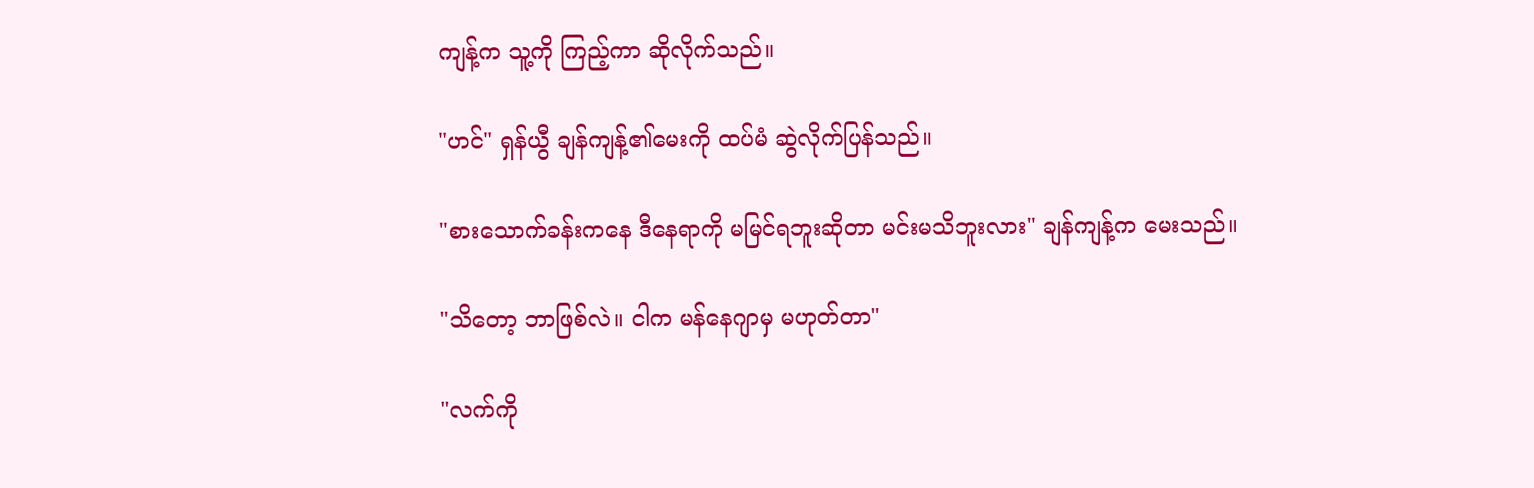ကျန့်က သူ့ကို ကြည့်ကာ ဆိုလိုက်သည်။

"ဟင်" ရှန်ယွီ ချန်ကျန့်၏မေးကို ထပ်မံ ဆွဲလိုက်ပြန်သည်။

"စားသောက်ခန်းကနေ ဒီနေရာကို မမြင်ရဘူးဆိုတာ မင်းမသိဘူးလား" ချန်ကျန့်က မေးသည်။

"သိတော့ ဘာဖြစ်လဲ။ ငါက မန်နေဂျာမှ မဟုတ်တာ"

"လက်ကို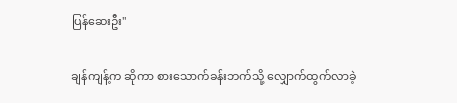ပြန်ဆေးဦး"

ချန်ကျန့်က ဆိုကာ စားသောက်ခန်းဘက်သို့ လျှောက်ထွက်လာခဲ့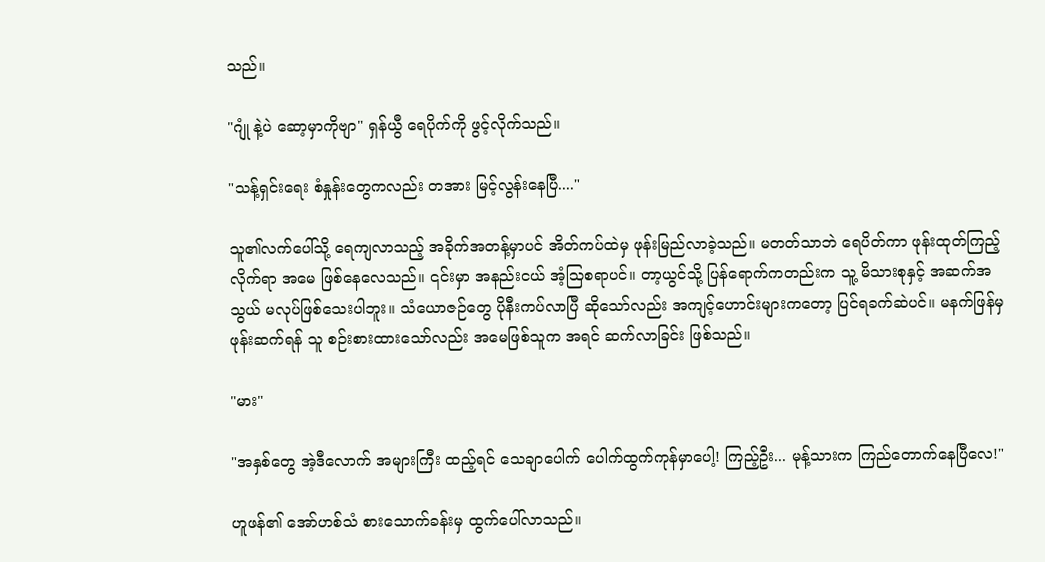သည်။

"ဂျုံ နဲ့ပဲ ဆော့မှာကိုဗျာ" ရှန်ယွီ ရေပိုက်ကို ဖွင့်လိုက်သည်။

"သန့်ရှင်းရေး စံနှုန်းတွေကလည်း တအား မြင့်လွန်းနေပြီ...."

သူ၏လက်ပေါ်သို့ ရေကျလာသည့် အခိုက်အတန့်မှာပင် အိတ်ကပ်ထဲမှ ဖုန်းမြည်လာခဲ့သည်။ မတတ်သာဘဲ ရေပိတ်ကာ ဖုန်းထုတ်ကြည့်လိုက်ရာ အမေ ဖြစ်နေလေသည်။ ၎င်းမှာ အနည်းငယ် အံ့သြစရာပင်။ တာ့ယွင်သို့ ပြန်ရောက်ကတည်းက သူ့ မိသားစုနှင့် အဆက်အသွယ် မလုပ်ဖြစ်သေးပါဘူး။ သံယောဇဉ်တွေ ပိုနီးကပ်လာပြီ ဆိုသော်လည်း အကျင့်ဟောင်းများကတော့ ပြင်ရခက်ဆဲပင်။ မနက်ဖြန်မှ ဖုန်းဆက်ရန် သူ စဉ်းစားထားသော်လည်း အမေဖြစ်သူက အရင် ဆက်လာခြင်း ဖြစ်သည်။

"မား"

"အနှစ်တွေ အဲ့ဒီလောက် အများကြီး ထည့်ရင် သေချာပေါက် ပေါက်ထွက်ကုန်မှာပေါ့! ကြည့်ဦး... မုန့်သားက ကြည်တောက်နေပြီလေ!"

ဟူဖန်၏ အော်ဟစ်သံ စားသောက်ခန်းမှ ထွက်ပေါ်လာသည်။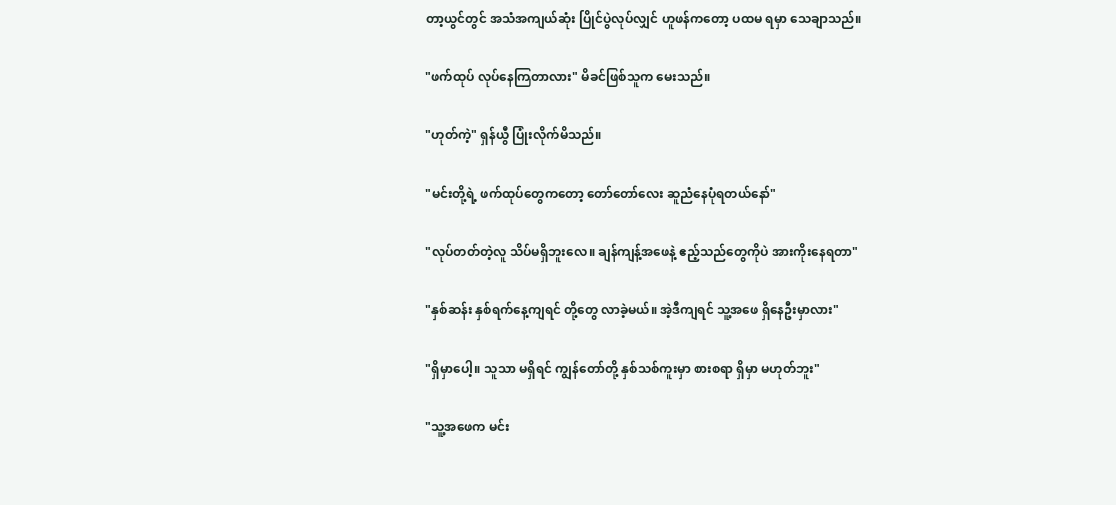တာ့ယွင်တွင် အသံအကျယ်ဆုံး ပြိုင်ပွဲလုပ်လျှင် ဟူဖန်ကတော့ ပထမ ရမှာ သေချာသည်။

"ဖက်ထုပ် လုပ်နေကြတာလား" မိခင်ဖြစ်သူက မေးသည်။

"ဟုတ်ကဲ့" ရှန်ယွီ ပြုံးလိုက်မိသည်။

"မင်းတို့ရဲ့ ဖက်ထုပ်တွေကတော့ တော်တော်လေး ဆူညံနေပုံရတယ်နော်"

"လုပ်တတ်တဲ့လူ သိပ်မရှိဘူးလေ။ ချန်ကျန့်အဖေနဲ့ ဧည့်သည်တွေကိုပဲ အားကိုးနေရတာ"

"နှစ်ဆန်း နှစ်ရက်နေ့ကျရင် တို့တွေ လာခဲ့မယ်။ အဲ့ဒီကျရင် သူ့အဖေ ရှိနေဦးမှာလား"

"ရှိမှာပေါ့။ သူသာ မရှိရင် ကျွန်တော်တို့ နှစ်သစ်ကူးမှာ စားစရာ ရှိမှာ မဟုတ်ဘူး"

"သူ့အဖေက မင်း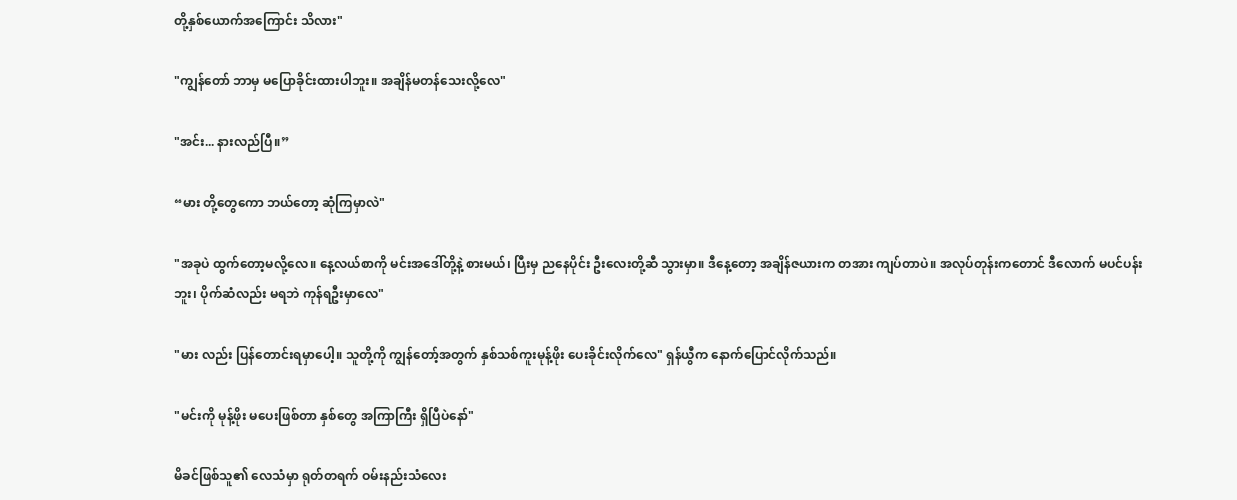တို့နှစ်ယောက်အကြောင်း သိလား"

"ကျွန်တော် ဘာမှ မပြောခိုင်းထားပါဘူး။ အချိန်မတန်သေးလို့လေ"

"အင်း... နားလည်ပြီ။”

“မား တို့တွေကော ဘယ်တော့ ဆုံကြမှာလဲ"

"အခုပဲ ထွက်တော့မလို့လေ။ နေ့လယ်စာကို မင်းအဒေါ်တို့နဲ့ စားမယ်၊ ပြီးမှ ညနေပိုင်း ဦးလေးတို့ဆီ သွားမှာ။ ဒီနေ့တော့ အချိန်ဇယားက တအား ကျပ်တာပဲ။ အလုပ်တုန်းကတောင် ဒီလောက် မပင်ပန်းဘူး၊ ပိုက်ဆံလည်း မရဘဲ ကုန်ရဦးမှာလေ"

"မား လည်း ပြန်တောင်းရမှာပေါ့။ သူတို့ကို ကျွန်တော့်အတွက် နှစ်သစ်ကူးမုန့်ဖိုး ပေးခိုင်းလိုက်လေ" ရှန်ယွီက နောက်ပြောင်လိုက်သည်။

"မင်းကို မုန့်ဖိုး မပေးဖြစ်တာ နှစ်တွေ အကြာကြီး ရှိပြီပဲနော်"

မိခင်ဖြစ်သူ၏ လေသံမှာ ရုတ်တရက် ဝမ်းနည်းသံလေး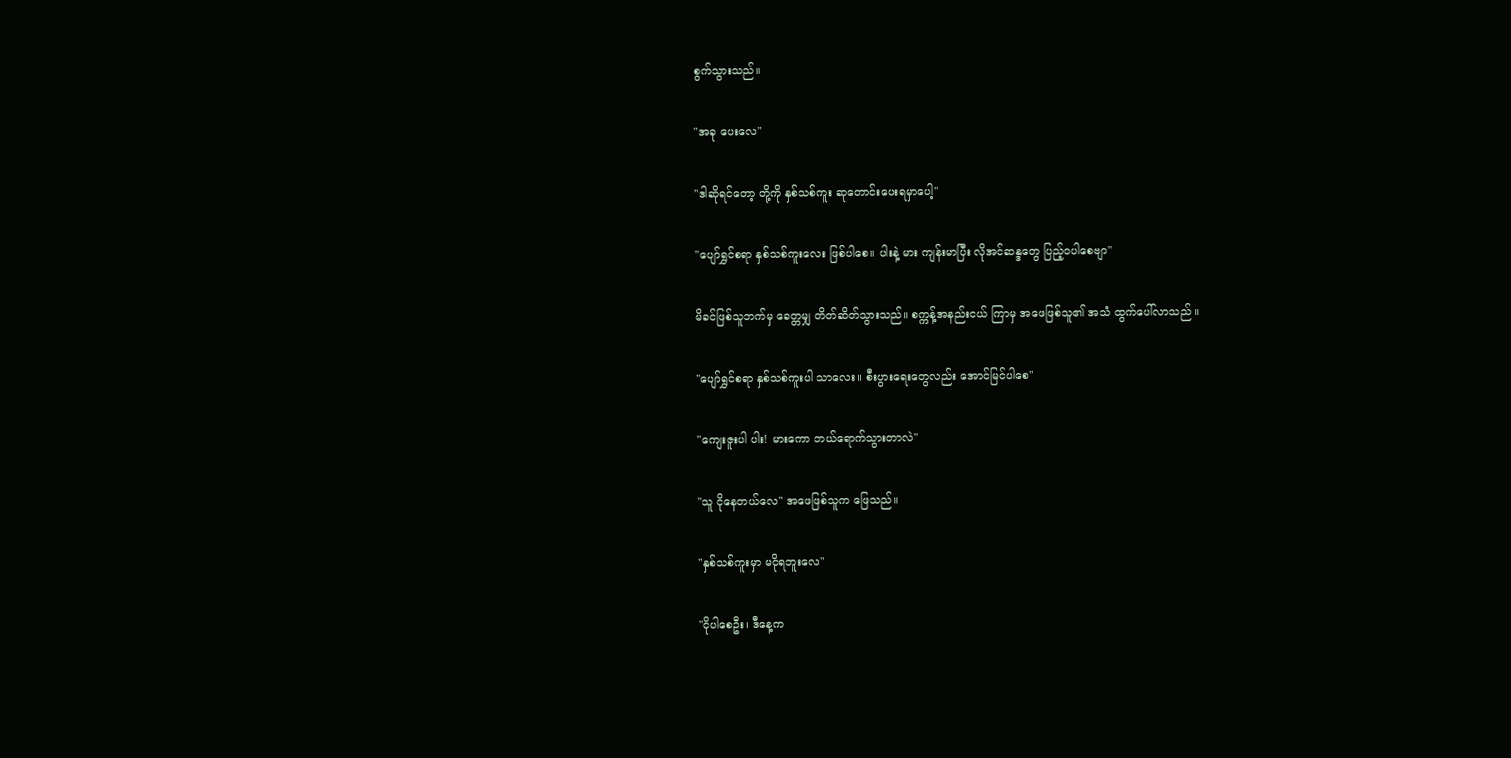စွက်သွားသည်။

"အခု ပေးလေ"

"ဒါဆိုရင်တော့ တို့ကို နှစ်သစ်ကူး ဆုတောင်းပေးရမှာပေါ့"

"ပျော်ရွှင်စရာ နှစ်သစ်ကူးလေး ဖြစ်ပါစေ။ ပါးနဲ့ မား ကျန်းမာပြီး လိုအင်ဆန္ဒတွေ ပြည့်ဝပါစေဗျာ"

မိခင်ဖြစ်သူဘက်မှ ခေတ္တမျှ တိတ်ဆိတ်သွားသည်။ စက္ကန့်အနည်းငယ် ကြာမှ အဖေဖြစ်သူ၏ အသံ ထွက်ပေါ်လာသည် ။

"ပျော်ရွှင်စရာ နှစ်သစ်ကူးပါ သာလေး။ စီးပွားရေးတွေလည်း အောင်မြင်ပါစေ"

"ကျေးဇူးပါ ပါး! မားကော ဘယ်ရောက်သွားတာလဲ"

"သူ ငိုနေတယ်လေ" အဖေဖြစ်သူက ဖြေသည်။

"နှစ်သစ်ကူးမှာ မငိုရဘူးလေ"

"ငိုပါစေဦး၊ ဒီနေ့က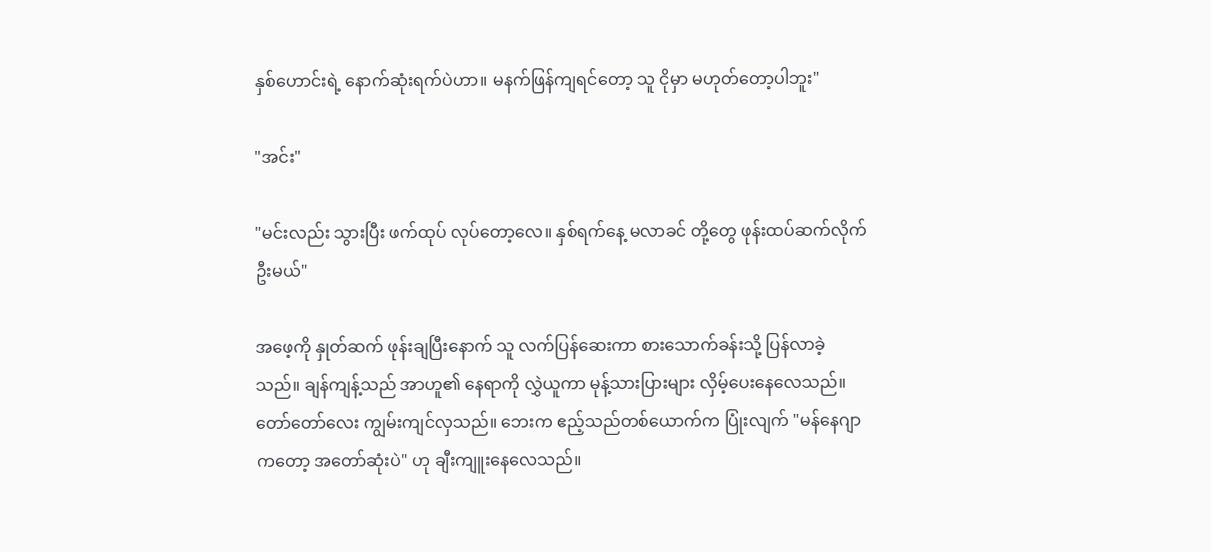နှစ်ဟောင်းရဲ့ နောက်ဆုံးရက်ပဲဟာ။ မနက်ဖြန်ကျရင်တော့ သူ ငိုမှာ မဟုတ်တော့ပါဘူး"

"အင်း"

"မင်းလည်း သွားပြီး ဖက်ထုပ် လုပ်တော့လေ။ နှစ်ရက်နေ့ မလာခင် တို့တွေ ဖုန်းထပ်ဆက်လိုက်ဦးမယ်"

အဖေ့ကို နှုတ်ဆက် ဖုန်းချပြီးနောက် သူ လက်ပြန်ဆေးကာ စားသောက်ခန်းသို့ ပြန်လာခဲ့သည်။ ချန်ကျန့်သည် အာဟူ၏ နေရာကို လွှဲယူကာ မုန့်သားပြားများ လှိမ့်ပေးနေလေသည်။ တော်တော်လေး ကျွမ်းကျင်လှသည်။ ဘေးက ဧည့်သည်တစ်ယောက်က ပြုံးလျက် "မန်နေဂျာကတော့ အတော်ဆုံးပဲ" ဟု ချီးကျူးနေလေသည်။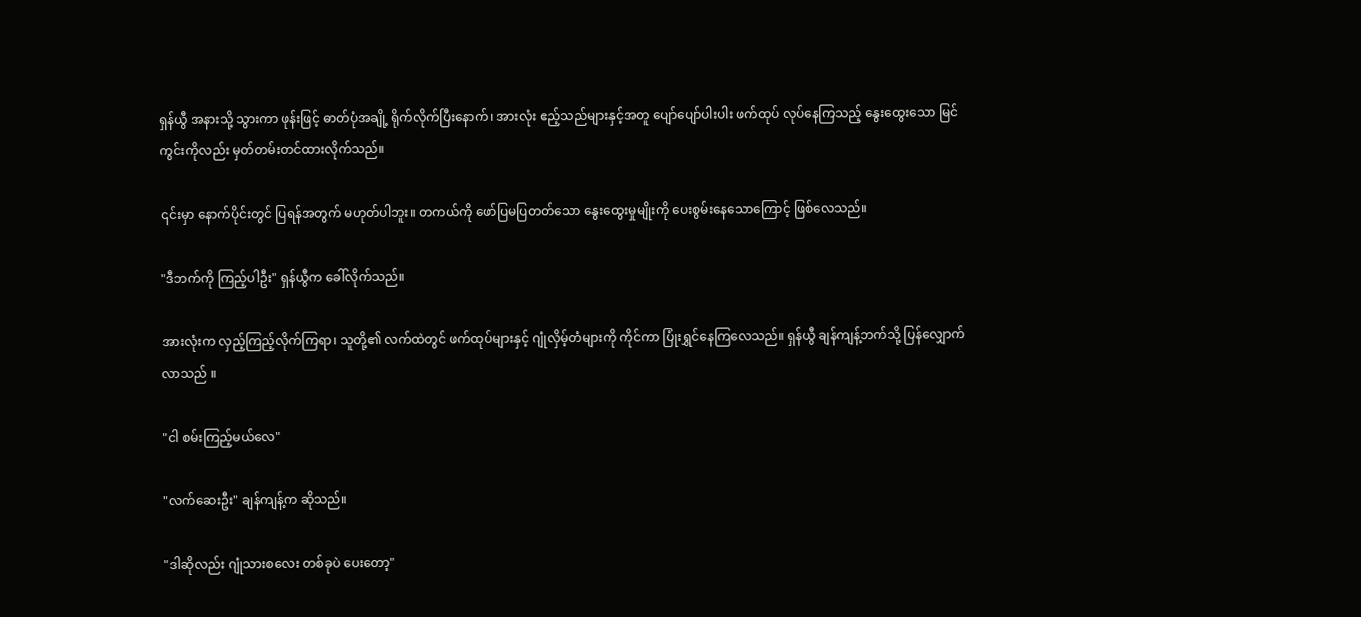ရှန်ယွီ အနားသို့ သွားကာ ဖုန်းဖြင့် ဓာတ်ပုံအချို့ ရိုက်လိုက်ပြီးနောက်၊ အားလုံး ဧည့်သည်များနှင့်အတူ ပျော်ပျော်ပါးပါး ဖက်ထုပ် လုပ်နေကြသည့် နွေးထွေးသော မြင်ကွင်းကိုလည်း မှတ်တမ်းတင်ထားလိုက်သည်။

၎င်းမှာ နောက်ပိုင်းတွင် ပြရန်အတွက် မဟုတ်ပါဘူး။ တကယ်ကို ဖော်ပြမပြတတ်သော နွေးထွေးမှုမျိုးကို ပေးစွမ်းနေသောကြောင့် ဖြစ်လေသည်။

"ဒီဘက်ကို ကြည့်ပါဦး" ရှန်ယွီက ခေါ်လိုက်သည်။

အားလုံးက လှည့်ကြည့်လိုက်ကြရာ၊ သူတို့၏ လက်ထဲတွင် ဖက်ထုပ်များနှင့် ဂျုံလှိမ့်တံများကို ကိုင်ကာ ပြုံးရွှင်နေကြလေသည်။ ရှန်ယွီ ချန်ကျန့်ဘက်သို့ ပြန်လျှောက်လာသည် ။

"ငါ စမ်းကြည့်မယ်လေ"

"လက်ဆေးဦး" ချန်ကျန့်က ဆိုသည်။

"ဒါဆိုလည်း ဂျုံသားစလေး တစ်ခုပဲ ပေးတော့"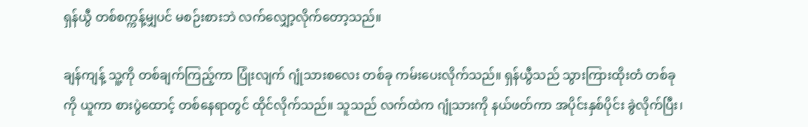ရှန်ယွီ တစ်စက္ကန့်မျှပင် မစဉ်းစားဘဲ လက်လျှော့လိုက်တော့သည်။

ချန်ကျန့် သူ့ကို တစ်ချက်ကြည့်ကာ ပြုံးလျက် ဂျုံသားစလေး တစ်ခု ကမ်းပေးလိုက်သည်။ ရှန်ယွီသည် သွားကြားထိုးတံ တစ်ခုကို ယူကာ စားပွဲထောင့် တစ်နေရာတွင် ထိုင်လိုက်သည်။ သူသည် လက်ထဲက ဂျုံသားကို နယ်ဖတ်ကာ အပိုင်းနှစ်ပိုင်း ခွဲလိုက်ပြီး၊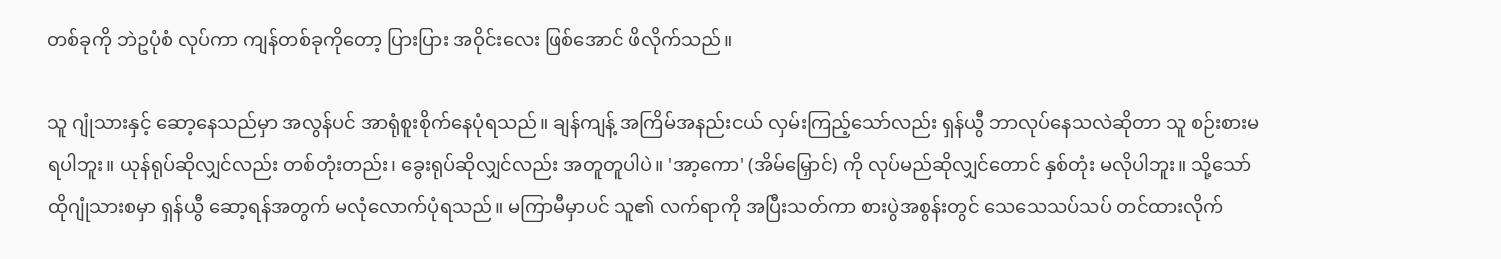တစ်ခုကို ဘဲဥပုံစံ လုပ်ကာ ကျန်တစ်ခုကိုတော့ ပြားပြား အဝိုင်းလေး ဖြစ်အောင် ဖိလိုက်သည်။

သူ ဂျုံသားနှင့် ဆော့နေသည်မှာ အလွန်ပင် အာရုံစူးစိုက်နေပုံရသည်။ ချန်ကျန့် အကြိမ်အနည်းငယ် လှမ်းကြည့်သော်လည်း ရှန်ယွီ ဘာလုပ်နေသလဲဆိုတာ သူ စဉ်းစားမရပါဘူး။ ယုန်ရုပ်ဆိုလျှင်လည်း တစ်တုံးတည်း၊ ခွေးရုပ်ဆိုလျှင်လည်း အတူတူပါပဲ။ 'အာ့ကော' (အိမ်မြှောင်) ကို လုပ်မည်ဆိုလျှင်တောင် နှစ်တုံး မလိုပါဘူး။ သို့သော် ထိုဂျုံသားစမှာ ရှန်ယွီ ဆော့ရန်အတွက် မလုံလောက်ပုံရသည်။ မကြာမီမှာပင် သူ၏ လက်ရာကို အပြီးသတ်ကာ စားပွဲအစွန်းတွင် သေသေသပ်သပ် တင်ထားလိုက်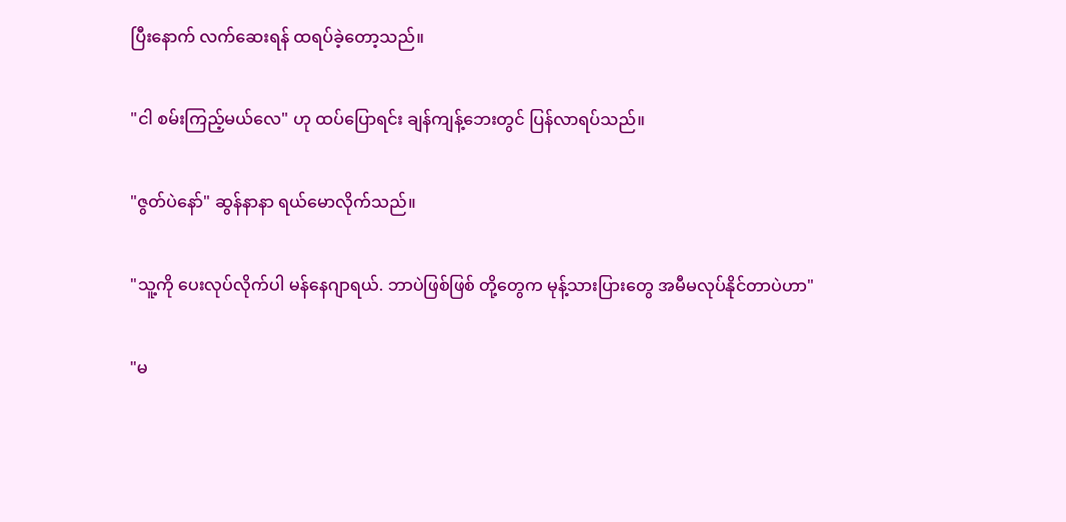ပြီးနောက် လက်ဆေးရန် ထရပ်ခဲ့တော့သည်။

"ငါ စမ်းကြည့်မယ်လေ" ဟု ထပ်ပြောရင်း ချန်ကျန့်ဘေးတွင် ပြန်လာရပ်သည်။

"ဇွတ်ပဲနော်" ဆွန်နာနာ ရယ်မောလိုက်သည်။

"သူ့ကို ပေးလုပ်လိုက်ပါ မန်နေဂျာရယ်. ဘာပဲဖြစ်ဖြစ် တို့တွေက မုန့်သားပြားတွေ အမီမလုပ်နိုင်တာပဲဟာ"

"မ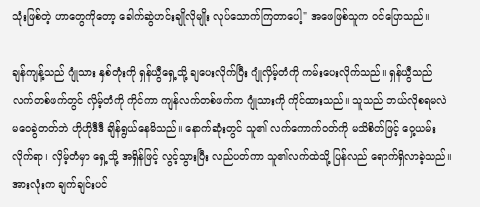သုံးဖြစ်တဲ့ ဟာတွေကိုတော့ ခေါက်ဆွဲဟင်းချိုလိုမျိုး လုပ်သောက်ကြတာပေါ့" အဖေဖြစ်သူက ဝင်ပြောသည်။

ချန်ကျန့်သည် ဂျုံသား နှစ်တုံးကို ရှန်ယွီရှေ့သို့ ချပေးလိုက်ပြီး ဂျုံလှိမ့်တံကို ကမ်းပေးလိုက်သည်။ ရှန်ယွီသည် လက်တစ်ဖက်တွင် လှိမ့်တံကို ကိုင်ကာ ကျန်လက်တစ်ဖက်က ဂျုံသားကို ကိုင်ထားသည်။ သူသည် ဘယ်လိုစရမလဲ မဝေခွဲတတ်ဘဲ ဟိုဟိုဒီဒီ ချိန်ရွယ်နေမိသည်။ နောက်ဆုံးတွင် သူ၏ လက်ကောက်ဝတ်ကို မသိစိတ်ဖြင့် ဝှေ့ယမ်းလိုက်ရာ၊ လှိမ့်တံမှာ ရှေ့သို့ အရှိန်ဖြင့် လွင့်သွားပြီး လည်ပတ်ကာ သူ၏လက်ထဲသို့ ပြန်လည် ရောက်ရှိလာခဲ့သည်။ အားလုံးက ချက်ချင်းပင်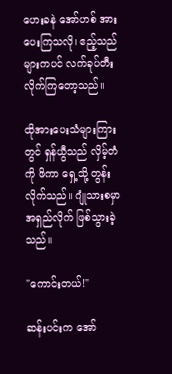ဟေးခနဲ အော်ဟစ် အားပေးကြသလို၊ ဧည့်သည်များကပင် လက်ခုပ်တီးလိုက်ကြတော့သည်။

ထိုအားပေးသံများကြားတွင် ရှန်ယွီသည် လှိမ့်တံကို ဖိကာ ရှေ့သို့ တွန်းလိုက်သည်။ ဂျုံသားစမှာ အရှည်လိုက် ဖြစ်သွားခဲ့သည်။

"ကောင်းတယ်!"

ဆန်းပင်းက အော်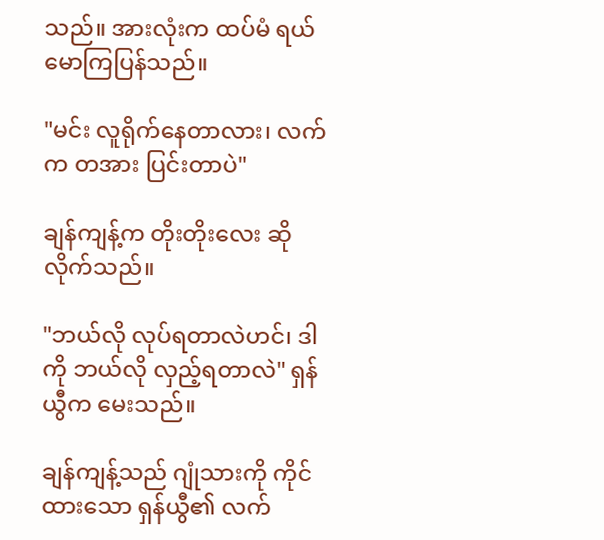သည်။ အားလုံးက ထပ်မံ ရယ်မောကြပြန်သည်။

"မင်း လူရိုက်နေတာလား၊ လက်က တအား ပြင်းတာပဲ"

ချန်ကျန့်က တိုးတိုးလေး ဆိုလိုက်သည်။

"ဘယ်လို လုပ်ရတာလဲဟင်၊ ဒါကို ဘယ်လို လှည့်ရတာလဲ" ရှန်ယွီက မေးသည်။

ချန်ကျန့်သည် ဂျုံသားကို ကိုင်ထားသော ရှန်ယွီ၏ လက်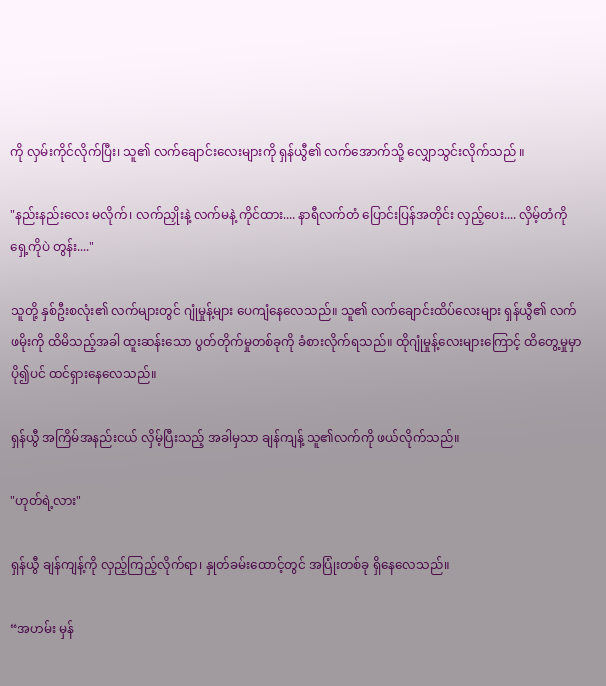ကို လှမ်းကိုင်လိုက်ပြီး၊ သူ၏ လက်ချောင်းလေးများကို ရှန်ယွီ၏ လက်အောက်သို့ လျှောသွင်းလိုက်သည် ။

"နည်းနည်းလေး မလိုက်၊ လက်ညှိုးနဲ့ လက်မနဲ့ ကိုင်ထား.... နာရီလက်တံ ပြောင်းပြန်အတိုင်း လှည့်ပေး.... လှိမ့်တံကို ရှေ့ကိုပဲ တွန်း...."

သူတို့ နှစ်ဦးစလုံး၏ လက်များတွင် ဂျုံမှုန့်များ ပေကျံနေလေသည်။ သူ၏ လက်ချောင်းထိပ်လေးများ ရှန်ယွီ၏ လက်ဖမိုးကို ထိမိသည့်အခါ ထူးဆန်းသော ပွတ်တိုက်မှုတစ်ခုကို ခံစားလိုက်ရသည်။ ထိုဂျုံမှုန့်လေးများကြောင့် ထိတွေ့မှုမှာ ပို၍ပင် ထင်ရှားနေလေသည်။

ရှန်ယွီ အကြိမ်အနည်းငယ် လှိမ့်ပြီးသည့် အခါမှသာ ချန်ကျန့် သူ၏လက်ကို ဖယ်လိုက်သည်။

"ဟုတ်ရဲ့လား"

ရှန်ယွီ ချန်ကျန့်ကို လှည့်ကြည့်လိုက်ရာ၊ နှုတ်ခမ်းထောင့်တွင် အပြုံးတစ်ခု ရှိနေလေသည်။

“အဟမ်း မှန်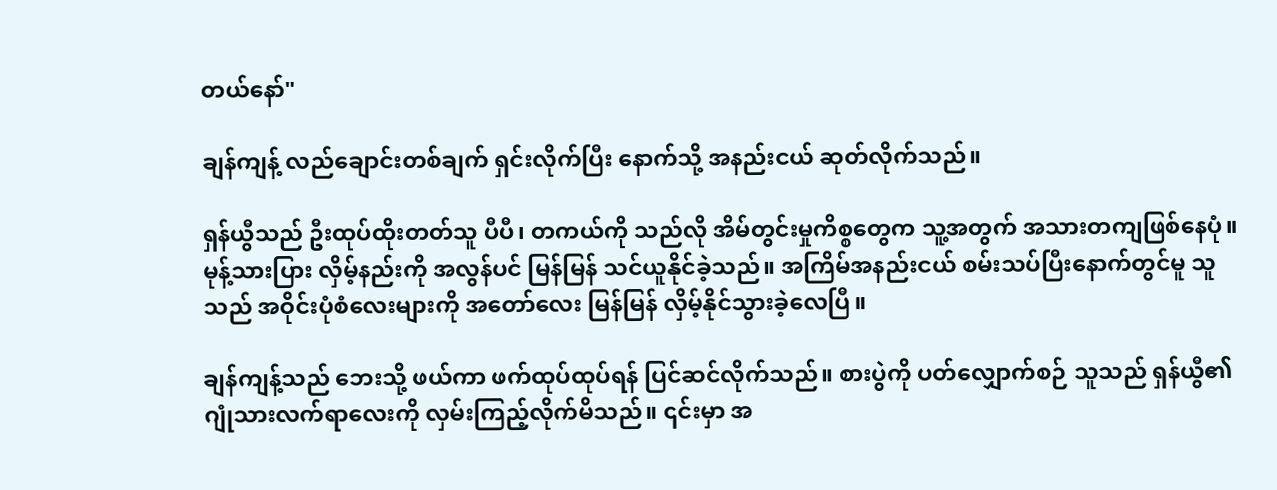တယ်နော်"

ချန်ကျန့် လည်ချောင်းတစ်ချက် ရှင်းလိုက်ပြီး နောက်သို့ အနည်းငယ် ဆုတ်လိုက်သည်။

ရှန်ယွီသည် ဦးထုပ်ထိုးတတ်သူ ပီပီ၊ တကယ်ကို သည်လို အိမ်တွင်းမှုကိစ္စတွေက သူ့အတွက် အသားတကျဖြစ်နေပုံ။ မုန့်သားပြား လှိမ့်နည်းကို အလွန်ပင် မြန်မြန် သင်ယူနိုင်ခဲ့သည်။ အကြိမ်အနည်းငယ် စမ်းသပ်ပြီးနောက်တွင်မူ သူသည် အဝိုင်းပုံစံလေးများကို အတော်လေး မြန်မြန် လှိမ့်နိုင်သွားခဲ့လေပြီ။

ချန်ကျန့်သည် ဘေးသို့ ဖယ်ကာ ဖက်ထုပ်ထုပ်ရန် ပြင်ဆင်လိုက်သည်။ စားပွဲကို ပတ်လျှောက်စဉ် သူသည် ရှန်ယွီ၏ ဂျုံသားလက်ရာလေးကို လှမ်းကြည့်လိုက်မိသည်။ ၎င်းမှာ အ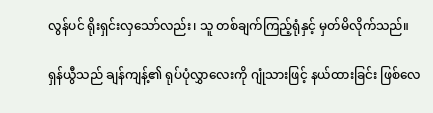လွန်ပင် ရိုးရှင်းလှသော်လည်း၊ သူ တစ်ချက်ကြည့်ရုံနှင့် မှတ်မိလိုက်သည်။

ရှန်ယွီသည် ချန်ကျန့်၏ ရုပ်ပုံလွှာလေးကို ဂျုံသားဖြင့် နယ်ထားခြင်း ဖြစ်လေ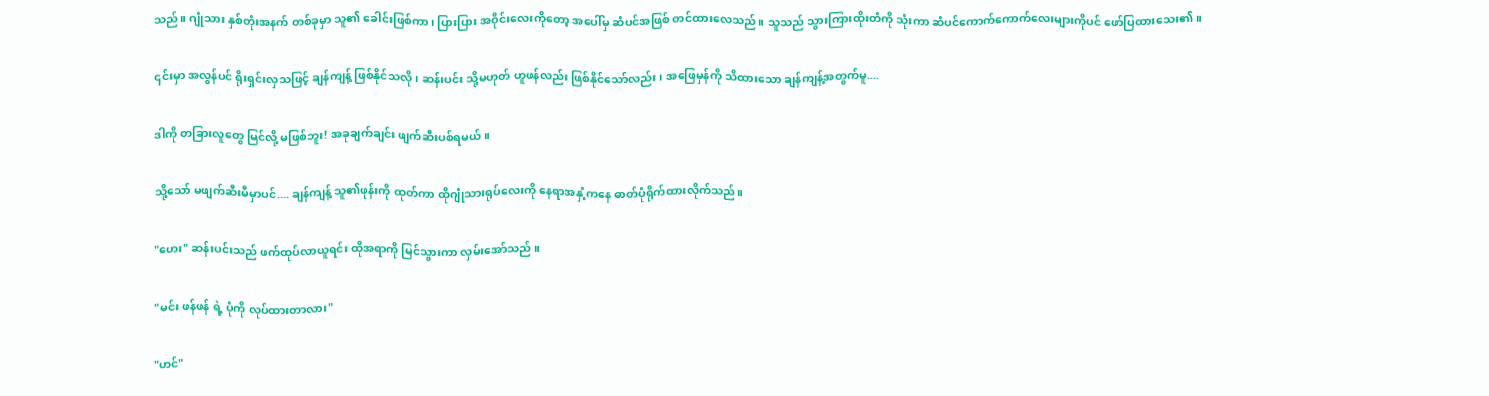သည်။ ဂျုံသား နှစ်တုံးအနက် တစ်ခုမှာ သူ၏ ခေါင်းဖြစ်ကာ၊ ပြားပြား အဝိုင်းလေးကိုတော့ အပေါ်မှ ဆံပင်အဖြစ် တင်ထားလေသည်။ သူသည် သွားကြားထိုးတံကို သုံးကာ ဆံပင်ကောက်ကောက်လေးများကိုပင် ဖော်ပြထားသေး၏။

၎င်းမှာ အလွန်ပင် ရိုးရှင်းလှသဖြင့် ချန်ကျန့် ဖြစ်နိုင်သလို၊ ဆန်းပင်း သို့မဟုတ် ဟူဖန်လည်း ဖြစ်နိုင်သော်လည်း၊ အဖြေမှန်ကို သိထားသော ချန်ကျန့်အတွက်မူ....

ဒါကို တခြားလူတွေ မြင်လို့ မဖြစ်ဘူး! အခုချက်ချင်း ဖျက်ဆီးပစ်ရမယ်။

သို့သော် မဖျက်ဆီးမီမှာပင်.... ချန်ကျန့် သူ၏ဖုန်းကို ထုတ်ကာ ထိုဂျုံသားရုပ်လေးကို နေရာအနှံ့ကနေ ဓာတ်ပုံရိုက်ထားလိုက်သည်။

"ဟေး" ဆန်းပင်းသည် ဖက်ထုပ်လာယူရင်း ထိုအရာကို မြင်သွားကာ လှမ်းအော်သည် ။

"မင်း ဖန်ဖန် ရဲ့ ပုံကို လုပ်ထားတာလား"

"ဟင်"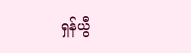ရှန်ယွီ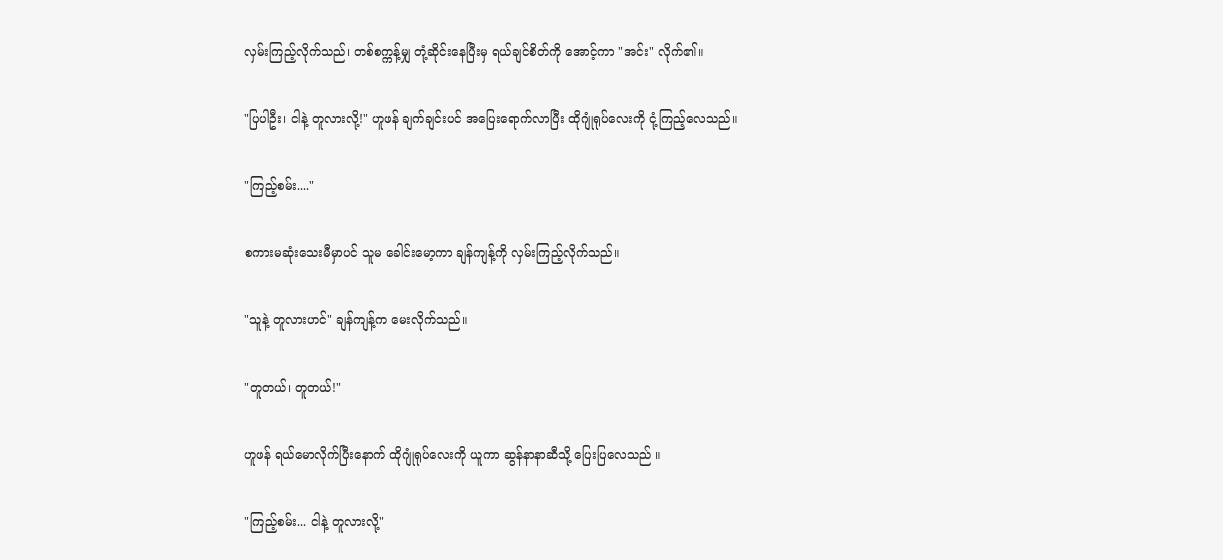လှမ်းကြည့်လိုက်သည်၊ တစ်စက္ကန့်မျှ တုံ့ဆိုင်းနေပြီးမှ ရယ်ချင်စိတ်ကို အောင့်ကာ "အင်း" လိုက်၏။

"ပြပါဦး၊ ငါနဲ့ တူလားလို့!" ဟူဖန် ချက်ချင်းပင် အပြေးရောက်လာပြီး ထိုဂျုံရုပ်လေးကို ငုံ့ကြည့်လေသည်။

"ကြည့်စမ်း...."

စကားမဆုံးသေးမီမှာပင် သူမ ခေါင်းမော့ကာ ချန်ကျန့်ကို လှမ်းကြည့်လိုက်သည်။

"သူနဲ့ တူလားဟင်" ချန်ကျန့်က မေးလိုက်သည်။

"တူတယ်၊ တူတယ်!"

ဟူဖန် ရယ်မောလိုက်ပြီးနောက် ထိုဂျုံရုပ်လေးကို ယူကာ ဆွန်နာနာဆီသို့ ပြေးပြလေသည် ။

"ကြည့်စမ်း... ငါနဲ့ တူလားလို့"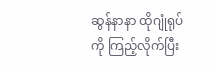ဆွန်နာနာ ထိုဂျုံရုပ်ကို ကြည့်လိုက်ပြီး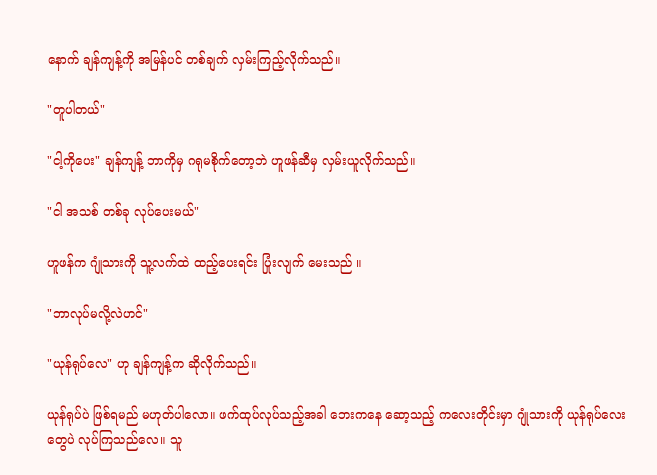နောက် ချန်ကျန့်ကို အမြန်ပင် တစ်ချက် လှမ်းကြည့်လိုက်သည်။

"တူပါတယ်"

"ငါ့ကိုပေး" ချန်ကျန့် ဘာကိုမှ ဂရုမစိုက်တော့ဘဲ ဟူဖန်ဆီမှ လှမ်းယူလိုက်သည်။

"ငါ အသစ် တစ်ခု လုပ်ပေးမယ်"

ဟူဖန်က ဂျုံသားကို သူ့လက်ထဲ ထည့်ပေးရင်း ပြုံးလျက် မေးသည် ။

"ဘာလုပ်မလို့လဲဟင်"

"ယုန်ရုပ်လေ" ဟု ချန်ကျန့်က ဆိုလိုက်သည်။

ယုန်ရုပ်ပဲ ဖြစ်ရမည် မဟုတ်ပါလော။ ဖက်ထုပ်လုပ်သည့်အခါ ဘေးကနေ ဆော့သည့် ကလေးတိုင်းမှာ ဂျုံသားကို ယုန်ရုပ်လေးတွေပဲ လုပ်ကြသည်လေ။ သူ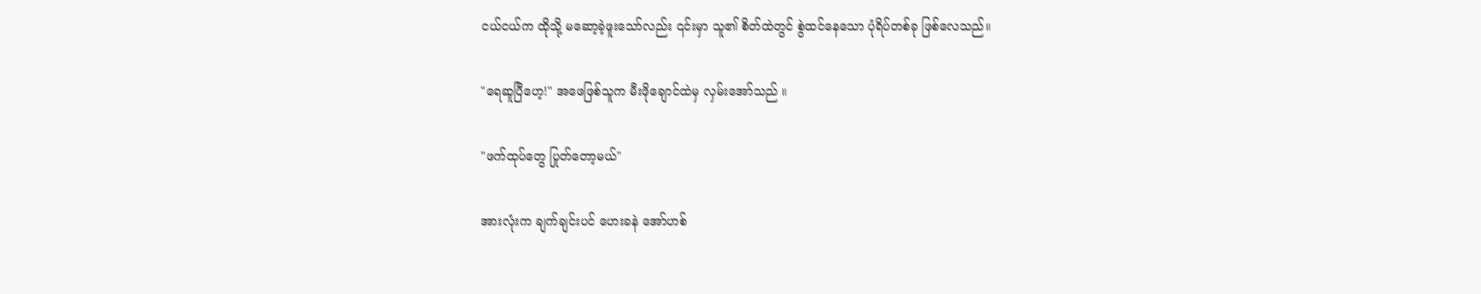ငယ်ငယ်က ထိုသို့ မဆော့ခဲ့ဖူးသော်လည်း ၎င်းမှာ သူ၏ စိတ်ထဲတွင် စွဲထင်နေသော ပုံရိပ်တစ်ခု ဖြစ်လေသည်။

"ရေဆူပြီဟေ့!" အဖေဖြစ်သူက မီးဖိုချောင်ထဲမှ လှမ်းအော်သည် ။

"ဖက်ထုပ်တွေ ပြုတ်တော့မယ်"

အားလုံးက ချက်ချင်းပင် ဟေးခနဲ အော်ဟစ်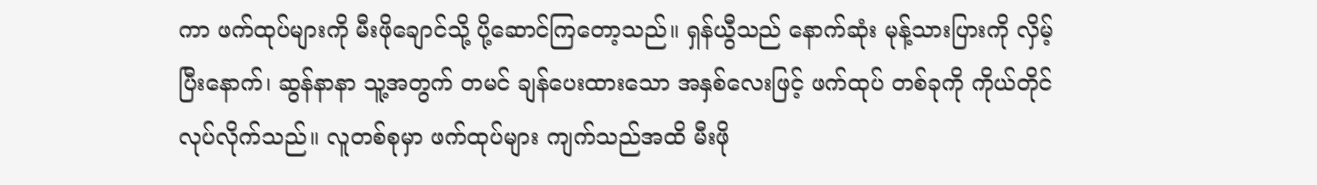ကာ ဖက်ထုပ်များကို မီးဖိုချောင်သို့ ပို့ဆောင်ကြတော့သည်။ ရှန်ယွီသည် နောက်ဆုံး မုန့်သားပြားကို လှိမ့်ပြီးနောက်၊ ဆွန်နာနာ သူ့အတွက် တမင် ချန်ပေးထားသော အနှစ်လေးဖြင့် ဖက်ထုပ် တစ်ခုကို ကိုယ်တိုင် လုပ်လိုက်သည်။ လူတစ်စုမှာ ဖက်ထုပ်များ ကျက်သည်အထိ မီးဖို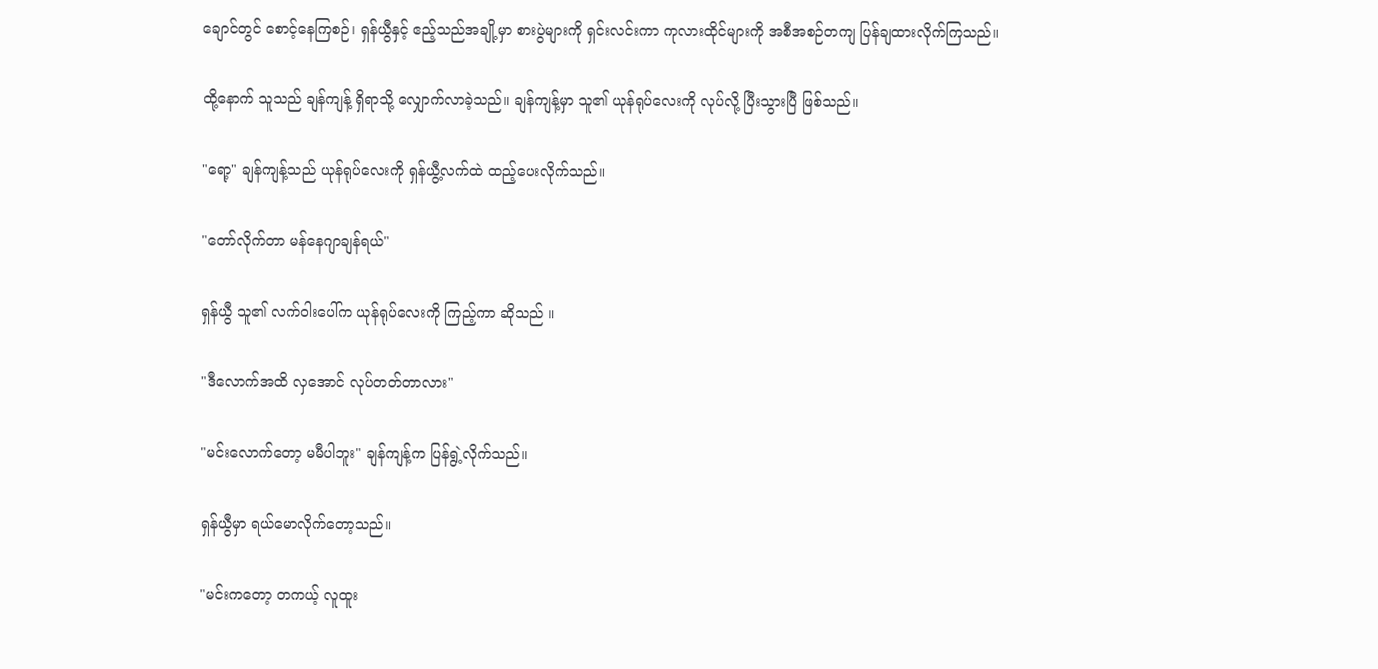ချောင်တွင် စောင့်နေကြစဉ်၊ ရှန်ယွီနှင့် ဧည့်သည်အချို့မှာ စားပွဲများကို ရှင်းလင်းကာ ကုလားထိုင်များကို အစီအစဉ်တကျ ပြန်ချထားလိုက်ကြသည်။

ထို့နောက် သူသည် ချန်ကျန့် ရှိရာသို့ လျှောက်လာခဲ့သည်။ ချန်ကျန့်မှာ သူ၏ ယုန်ရုပ်လေးကို လုပ်လို့ ပြီးသွားပြီ ဖြစ်သည်။

"ရော့" ချန်ကျန့်သည် ယုန်ရုပ်လေးကို ရှန်ယွီ့လက်ထဲ ထည့်ပေးလိုက်သည်။

"တော်လိုက်တာ မန်နေဂျာချန်ရယ်"

ရှန်ယွီ သူ၏ လက်ဝါးပေါ်က ယုန်ရုပ်လေးကို ကြည့်ကာ ဆိုသည် ။

"ဒီလောက်အထိ လှအောင် လုပ်တတ်တာလား"

"မင်းလောက်တော့ မမီပါဘူး" ချန်ကျန့်က ပြန်ရွဲ့လိုက်သည်။

ရှန်ယွီမှာ ရယ်မောလိုက်တော့သည်။

"မင်းကတော့ တကယ့် လူထူး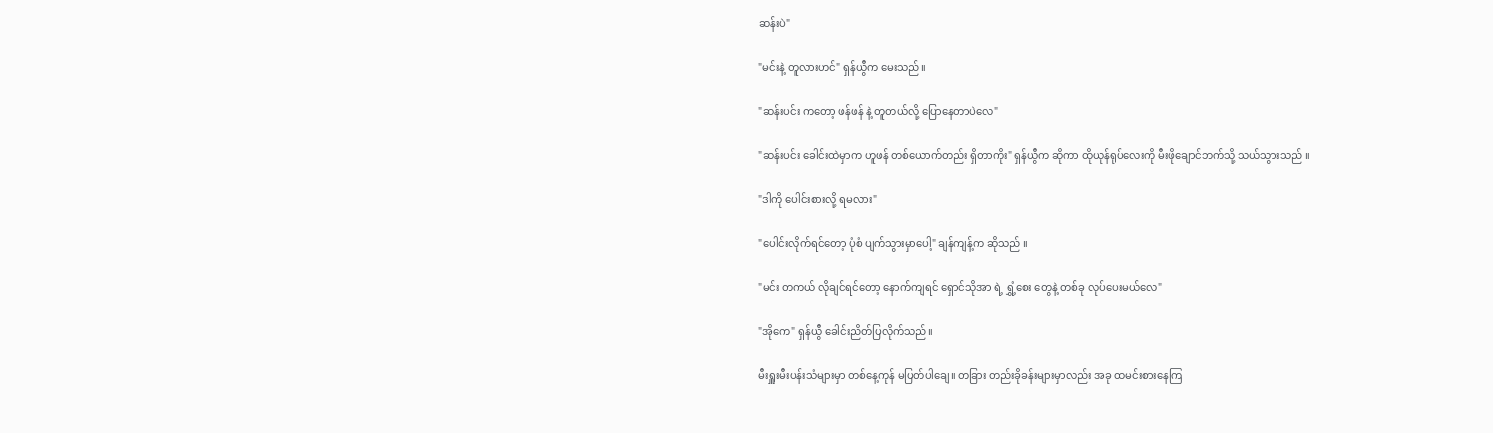ဆန်းပဲ"

"မင်းနဲ့ တူလားဟင်" ရှန်ယွီက မေးသည်။

"ဆန်းပင်း ကတော့ ဖန်ဖန် နဲ့ တူတယ်လို့ ပြောနေတာပဲလေ"

"ဆန်းပင်း ခေါင်းထဲမှာက ဟူဖန် တစ်ယောက်တည်း ရှိတာကိုး" ရှန်ယွီက ဆိုကာ ထိုယုန်ရုပ်လေးကို မီးဖိုချောင်ဘက်သို့ သယ်သွားသည် ။

"ဒါကို ပေါင်းစားလို့ ရမလား"

"ပေါင်းလိုက်ရင်တော့ ပုံစံ ပျက်သွားမှာပေါ့" ချန်ကျန့်က ဆိုသည် ။

"မင်း တကယ် လိုချင်ရင်တော့ နောက်ကျရင် ရှောင်သိုအာ ရဲ့ ရွှံ့စေး တွေနဲ့ တစ်ခု လုပ်ပေးမယ်လေ"

"အိုကေ" ရှန်ယွီ ခေါင်းညိတ်ပြလိုက်သည်။

မီးရှူးမီးပန်းသံများမှာ တစ်နေ့ကုန် မပြတ်ပါချေ။ တခြား တည်းခိုခန်းများမှာလည်း အခု ထမင်းစားနေကြ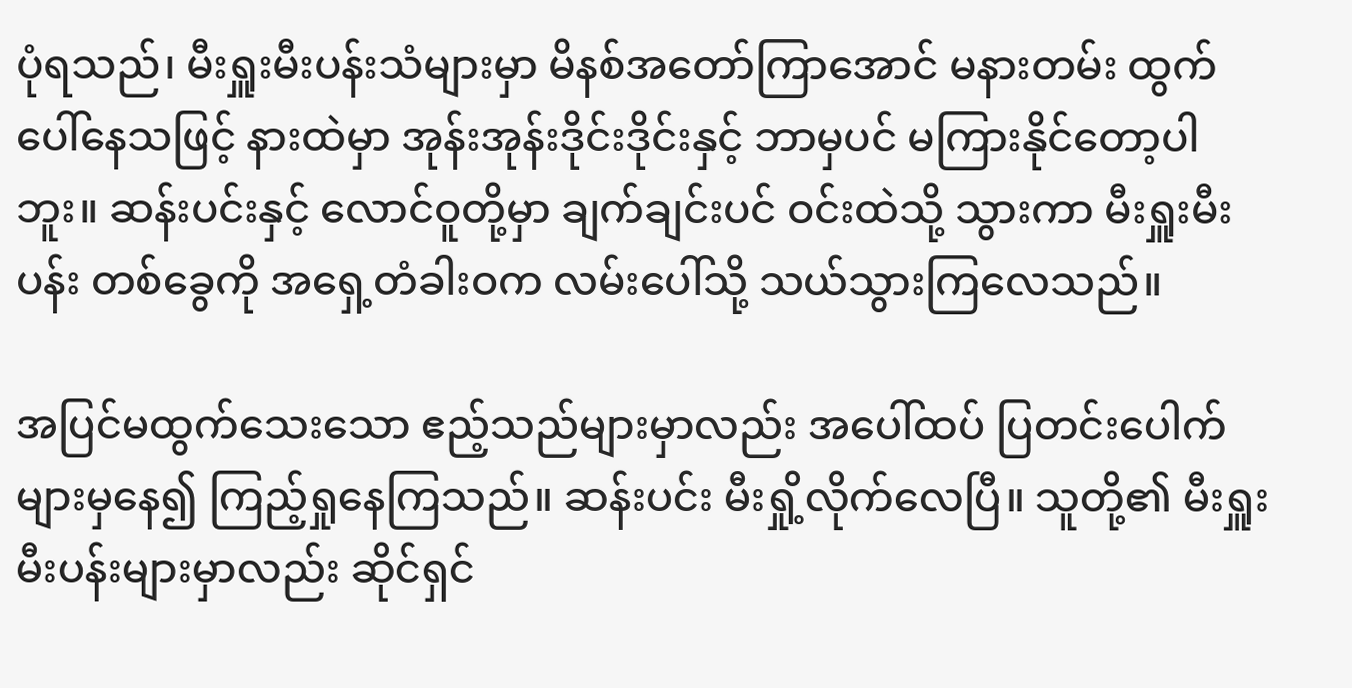ပုံရသည်၊ မီးရှူးမီးပန်းသံများမှာ မိနစ်အတော်ကြာအောင် မနားတမ်း ထွက်ပေါ်နေသဖြင့် နားထဲမှာ အုန်းအုန်းဒိုင်းဒိုင်းနှင့် ဘာမှပင် မကြားနိုင်တော့ပါဘူး။ ဆန်းပင်းနှင့် လောင်ဝူတို့မှာ ချက်ချင်းပင် ဝင်းထဲသို့ သွားကာ မီးရှူးမီးပန်း တစ်ခွေကို အရှေ့တံခါးဝက လမ်းပေါ်သို့ သယ်သွားကြလေသည်။

အပြင်မထွက်သေးသော ဧည့်သည်များမှာလည်း အပေါ်ထပ် ပြတင်းပေါက်များမှနေ၍ ကြည့်ရှုနေကြသည်။ ဆန်းပင်း မီးရှို့လိုက်လေပြီ။ သူတို့၏ မီးရှူးမီးပန်းများမှာလည်း ဆိုင်ရှင်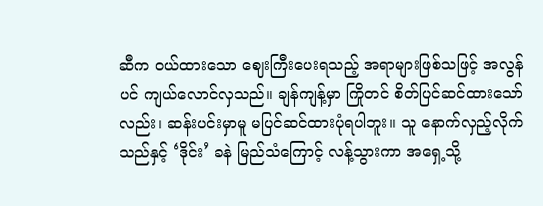ဆီက ဝယ်ထားသော ဈေးကြီးပေးရသည့် အရာများဖြစ်သဖြင့် အလွန်ပင် ကျယ်လောင်လှသည်။ ချန်ကျန့်မှာ ကြိုတင် စိတ်ပြင်ဆင်ထားသော်လည်း၊ ဆန်းပင်းမှာမူ မပြင်ဆင်ထားပုံရပါဘူး။ သူ နောက်လှည့်လိုက်သည်နှင့် ‘ဒိုင်း’ ခနဲ မြည်သံကြောင့် လန့်သွားကာ အရှေ့သို့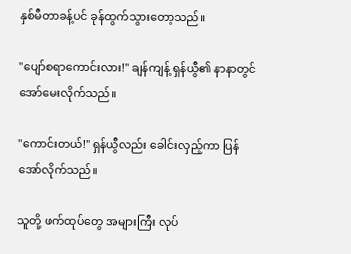နှစ်မီတာခန့်ပင် ခုန်ထွက်သွားတော့သည်။

"ပျော်စရာကောင်းလား!" ချန်ကျန့် ရှန်ယွီ၏ နာနာတွင် အော်မေးလိုက်သည်။

"ကောင်းတယ်!" ရှန်ယွီလည်း ခေါင်းလှည့်ကာ ပြန်အော်လိုက်သည်။

သူတို့ ဖက်ထုပ်တွေ အများကြီး လုပ်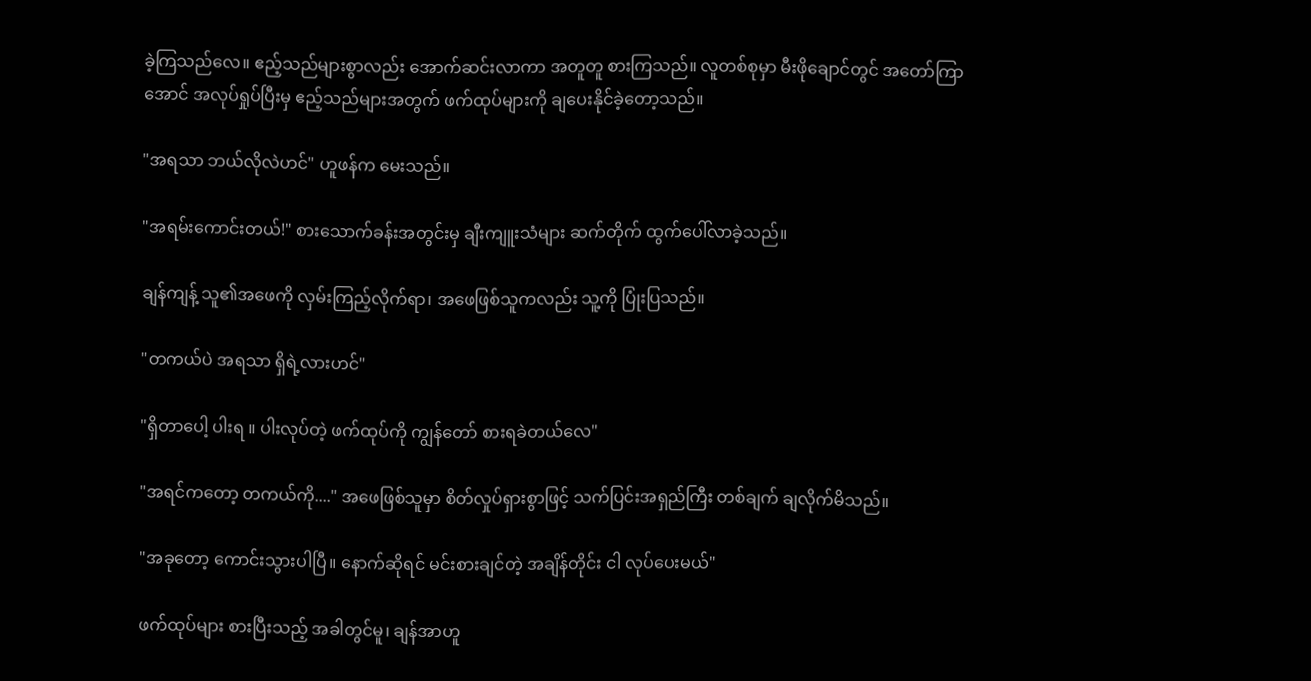ခဲ့ကြသည်လေ။ ဧည့်သည်များစွာလည်း အောက်ဆင်းလာကာ အတူတူ စားကြသည်။ လူတစ်စုမှာ မီးဖိုချောင်တွင် အတော်ကြာအောင် အလုပ်ရှုပ်ပြီးမှ ဧည့်သည်များအတွက် ဖက်ထုပ်များကို ချပေးနိုင်ခဲ့တော့သည်။

"အရသာ ဘယ်လိုလဲဟင်" ဟူဖန်က မေးသည်။

"အရမ်းကောင်းတယ်!" စားသောက်ခန်းအတွင်းမှ ချီးကျူးသံများ ဆက်တိုက် ထွက်ပေါ်လာခဲ့သည်။

ချန်ကျန့် သူ၏အဖေကို လှမ်းကြည့်လိုက်ရာ၊ အဖေဖြစ်သူကလည်း သူ့ကို ပြုံးပြသည်။

"တကယ်ပဲ အရသာ ရှိရဲ့လားဟင်"

"ရှိတာပေါ့ ပါးရ ။ ပါးလုပ်တဲ့ ဖက်ထုပ်ကို ကျွန်တော် စားရခဲတယ်လေ"

"အရင်ကတော့ တကယ်ကို...." အဖေဖြစ်သူမှာ စိတ်လှုပ်ရှားစွာဖြင့် သက်ပြင်းအရှည်ကြီး တစ်ချက် ချလိုက်မိသည်။

"အခုတော့ ကောင်းသွားပါပြီ။ နောက်ဆိုရင် မင်းစားချင်တဲ့ အချိန်တိုင်း ငါ လုပ်ပေးမယ်"

ဖက်ထုပ်များ စားပြီးသည့် အခါတွင်မူ၊ ချန်အာဟူ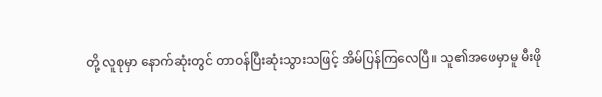တို့ လူစုမှာ နောက်ဆုံးတွင် တာဝန်ပြီးဆုံးသွားသဖြင့် အိမ်ပြန်ကြလေပြီ။ သူ၏အဖေမှာမူ မီးဖို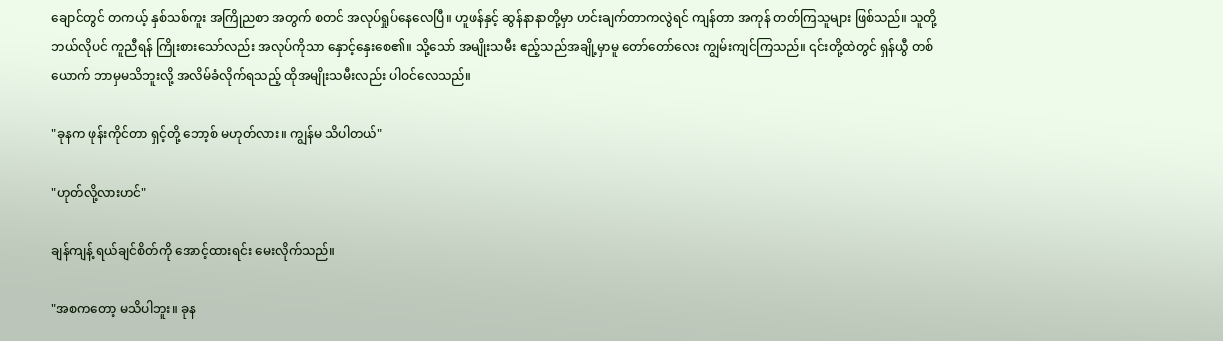ချောင်တွင် တကယ့် နှစ်သစ်ကူး အကြိုညစာ အတွက် စတင် အလုပ်ရှုပ်နေလေပြီ။ ဟူဖန်နှင့် ဆွန်နာနာတို့မှာ ဟင်းချက်တာကလွဲရင် ကျန်တာ အကုန် တတ်ကြသူများ ဖြစ်သည်။ သူတို့ ဘယ်လိုပင် ကူညီရန် ကြိုးစားသော်လည်း အလုပ်ကိုသာ နှောင့်နှေးစေ၏။ သို့သော် အမျိုးသမီး ဧည့်သည်အချို့မှာမူ တော်တော်လေး ကျွမ်းကျင်ကြသည်။ ၎င်းတို့ထဲတွင် ရှန်ယွီ တစ်ယောက် ဘာမှမသိဘူးလို့ အလိမ်ခံလိုက်ရသည့် ထိုအမျိုးသမီးလည်း ပါဝင်လေသည်။

"ခုနက ဖုန်းကိုင်တာ ရှင့်တို့ ဘော့စ် မဟုတ်လား။ ကျွန်မ သိပါတယ်"

"ဟုတ်လို့လားဟင်"

ချန်ကျန့် ရယ်ချင်စိတ်ကို အောင့်ထားရင်း မေးလိုက်သည်။

"အစကတော့ မသိပါဘူး။ ခုန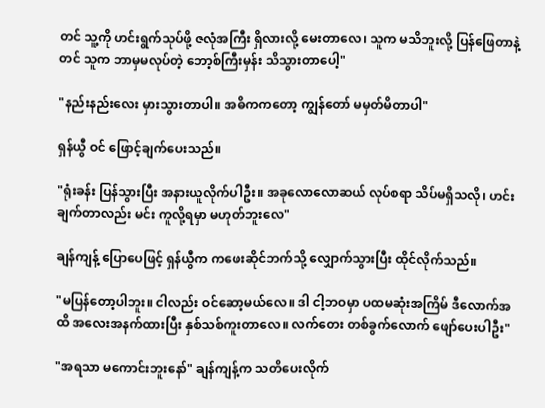တင် သူ့ကို ဟင်းရွက်သုပ်ဖို့ ဇလုံအကြီး ရှိလားလို့ မေးတာလေ၊ သူက မသိဘူးလို့ ပြန်ဖြေတာနဲ့တင် သူက ဘာမှမလုပ်တဲ့ ဘော့စ်ကြီးမှန်း သိသွားတာပေါ့"

"နည်းနည်းလေး မှားသွားတာပါ။ အဓိကကတော့ ကျွန်တော် မမှတ်မိတာပါ"

ရှန်ယွီ ဝင် ဖြောင့်ချက်ပေးသည်။

"ရုံးခန်း ပြန်သွားပြီး အနားယူလိုက်ပါဦး။ အခုလောလောဆယ် လုပ်စရာ သိပ်မရှိသလို၊ ဟင်းချက်တာလည်း မင်း ကူလို့ရမှာ မဟုတ်ဘူးလေ"

ချန်ကျန့် ပြောပေဖြင့် ရှန်ယွီက ကဖေးဆိုင်ဘက်သို့ လျှောက်သွားပြီး ထိုင်လိုက်သည်။

"မပြန်တော့ပါဘူး။ ငါလည်း ဝင်ဆော့မယ်လေ။ ဒါ ငါ့ဘဝမှာ ပထမဆုံးအကြိမ် ဒီလောက်အထိ အလေးအနက်ထားပြီး နှစ်သစ်ကူးတာလေ။ လက်တေး တစ်ခွက်လောက် ဖျော်ပေးပါဦး"

"အရသာ မကောင်းဘူးနော်" ချန်ကျန့်က သတိပေးလိုက်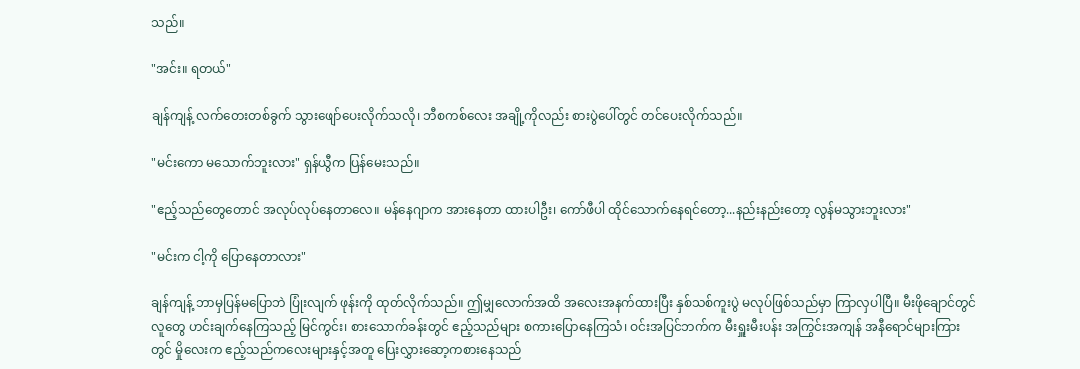သည်။

"အင်း။ ရတယ်"

ချန်ကျန့် လက်တေးတစ်ခွက် သွားဖျော်ပေးလိုက်သလို၊ ဘီစကစ်လေး အချို့ကိုလည်း စားပွဲပေါ်တွင် တင်ပေးလိုက်သည်။

"မင်းကော မသောက်ဘူးလား" ရှန်ယွီက ပြန်မေးသည်။

"ဧည့်သည်တွေတောင် အလုပ်လုပ်နေတာလေ။ မန်နေဂျာက အားနေတာ ထားပါဦး၊ ကော်ဖီပါ ထိုင်သောက်နေရင်တော့...နည်းနည်းတော့ လွန်မသွားဘူးလား"

"မင်းက ငါ့ကို ပြောနေတာလား"

ချန်ကျန့် ဘာမှပြန်မပြောဘဲ ပြုံးလျက် ဖုန်းကို ထုတ်လိုက်သည်။ ဤမျှလောက်အထိ အလေးအနက်ထားပြီး နှစ်သစ်ကူးပွဲ မလုပ်ဖြစ်သည်မှာ ကြာလှပါပြီ။ မီးဖိုချောင်တွင် လူတွေ ဟင်းချက်နေကြသည့် မြင်ကွင်း၊ စားသောက်ခန်းတွင် ဧည့်သည်များ စကားပြောနေကြသံ၊ ဝင်းအပြင်ဘက်က မီးရှူးမီးပန်း အကြွင်းအကျန် အနီရောင်များကြားတွင် မှိုလေးက ဧည့်သည်ကလေးများနှင့်အတူ ပြေးလွှားဆော့ကစားနေသည်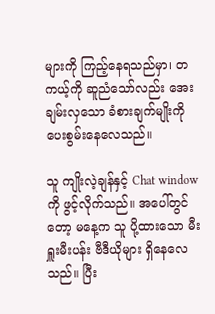များကို ကြည့်နေရသည်မှာ၊ တကယ့်ကို ဆူညံသော်လည်း အေးချမ်းလှသော ခံစားချက်မျိုးကို ပေးစွမ်းနေလေသည်။

သူ ကျိုးလဲ့ချန်နှင့် Chat window ကို ဖွင့်လိုက်သည်။ အပေါ်တွင်တော့ မနေ့က သူ ပို့ထားသော မီးရှူးမီးပန်း ဗီဒီယိုများ ရှိနေလေသည်။ ပြီး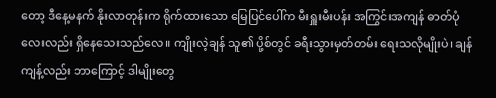တော့ ဒီနေ့မနက် နိုးလာတုန်းက ရိုက်ထားသော မြေပြင်ပေါ်က မီးရှူးမီးပန်း အကြွင်းအကျန် ဓာတ်ပုံလေးလည်း ရှိနေသေးသည်လေ။ ကျိုးလဲ့ချန် သူ၏ ပို့စ်တွင် ခရီးသွားမှတ်တမ်း ရေးသလိုမျိုးပဲ၊ ချန်ကျန့်လည်း ဘာကြောင့် ဒါမျိုးတွေ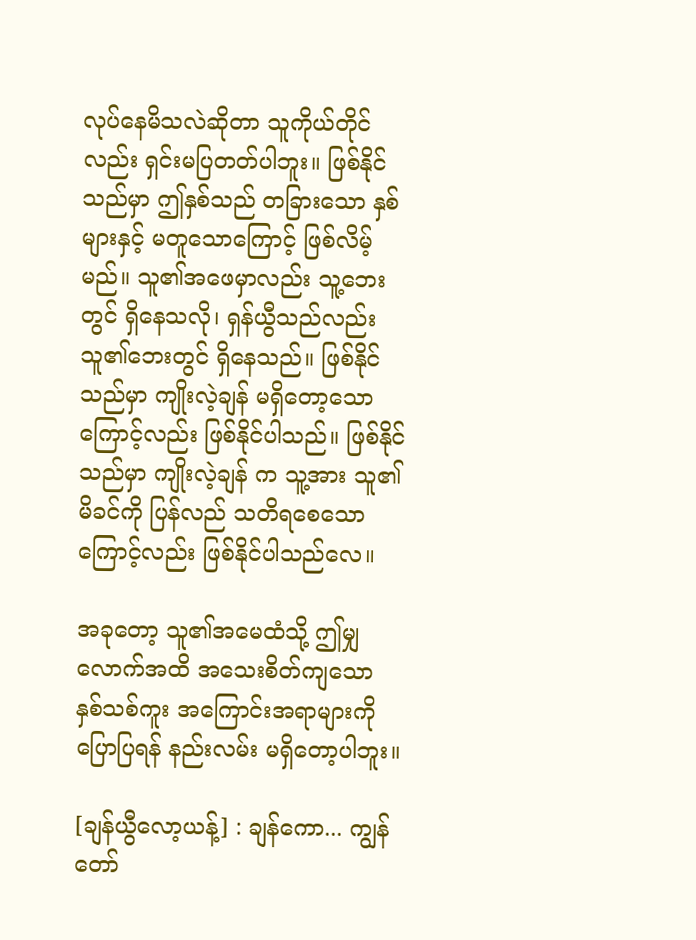လုပ်နေမိသလဲဆိုတာ သူကိုယ်တိုင်လည်း ရှင်းမပြတတ်ပါဘူး။ ဖြစ်နိုင်သည်မှာ ဤနှစ်သည် တခြားသော နှစ်များနှင့် မတူသောကြောင့် ဖြစ်လိမ့်မည်။ သူ၏အဖေမှာလည်း သူ့ဘေးတွင် ရှိနေသလို၊ ရှန်ယွီသည်လည်း သူ၏ဘေးတွင် ရှိနေသည်။ ဖြစ်နိုင်သည်မှာ ကျိုးလဲ့ချန် မရှိတော့သောကြောင့်လည်း ဖြစ်နိုင်ပါသည်။ ဖြစ်နိုင်သည်မှာ ကျိုးလဲ့ချန် က သူ့အား သူ၏မိခင်ကို ပြန်လည် သတိရစေသောကြောင့်လည်း ဖြစ်နိုင်ပါသည်လေ။

အခုတော့ သူ၏အမေထံသို့ ဤမျှလောက်အထိ အသေးစိတ်ကျသော နှစ်သစ်ကူး အကြောင်းအရာများကို ပြောပြရန် နည်းလမ်း မရှိတော့ပါဘူး။

[ချန်ယွီလော့ယန့်] : ချန်ကော... ကျွန်တော်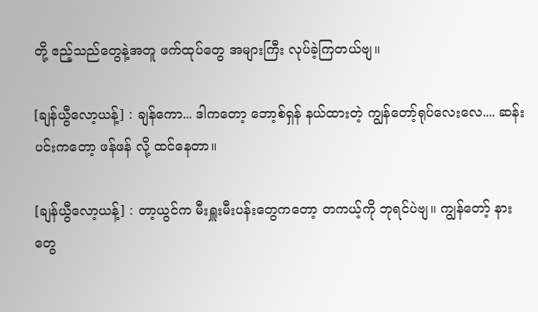တို့ ဧည့်သည်တွေနဲ့အတူ ဖက်ထုပ်တွေ အများကြီး လုပ်ခဲ့ကြတယ်ဗျ။

[ချန်ယွီလော့ယန့်] : ချန်ကော... ဒါကတော့ ဘော့စ်ရှန် နယ်ထားတဲ့ ကျွန်တော့်ရုပ်လေးလေ.... ဆန်းပင်းကတော့ ဖန်ဖန် လို့ ထင်နေတာ။

[ချန်ယွီလော့ယန့်] : တာ့ယွင်က မီးရှူးမီးပန်းတွေကတော့ တကယ့်ကို ဘုရင်ပဲဗျ။ ကျွန်တော့် နားတွေ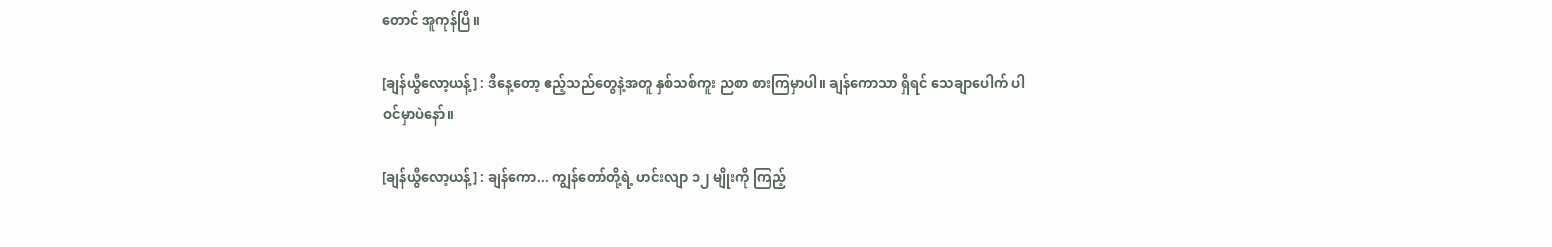တောင် အူကုန်ပြီ။

[ချန်ယွီလော့ယန့်] : ဒီနေ့တော့ ဧည့်သည်တွေနဲ့အတူ နှစ်သစ်ကူး ညစာ စားကြမှာပါ။ ချန်ကောသာ ရှိရင် သေချာပေါက် ပါဝင်မှာပဲနော်။

[ချန်ယွီလော့ယန့်] : ချန်ကော... ကျွန်တော်တို့ရဲ့ ဟင်းလျာ ၁၂ မျိုးကို ကြည့်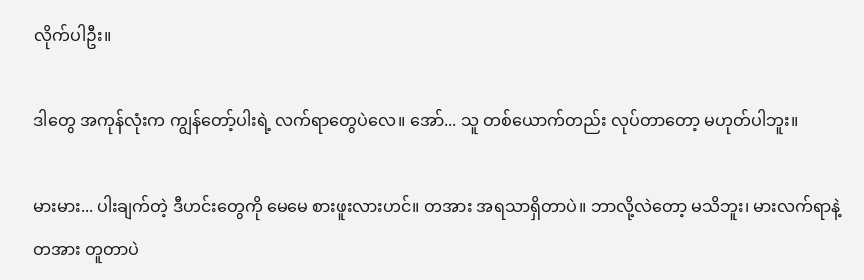လိုက်ပါဦး။

ဒါတွေ အကုန်လုံးက ကျွန်တော့်ပါးရဲ့ လက်ရာတွေပဲလေ။ အော်... သူ တစ်ယောက်တည်း လုပ်တာတော့ မဟုတ်ပါဘူး။

မားမား... ပါးချက်တဲ့ ဒီဟင်းတွေကို မေမေ စားဖူးလားဟင်။ တအား အရသာရှိတာပဲ။ ဘာလို့လဲတော့ မသိဘူး၊ မားလက်ရာနဲ့ တအား တူတာပဲ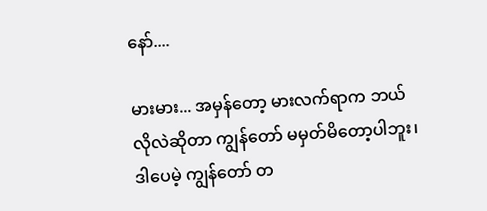နော်....

မားမား... အမှန်တော့ မားလက်ရာက ဘယ်လိုလဲဆိုတာ ကျွန်တော် မမှတ်မိတော့ပါဘူး၊ ဒါပေမဲ့ ကျွန်တော် တ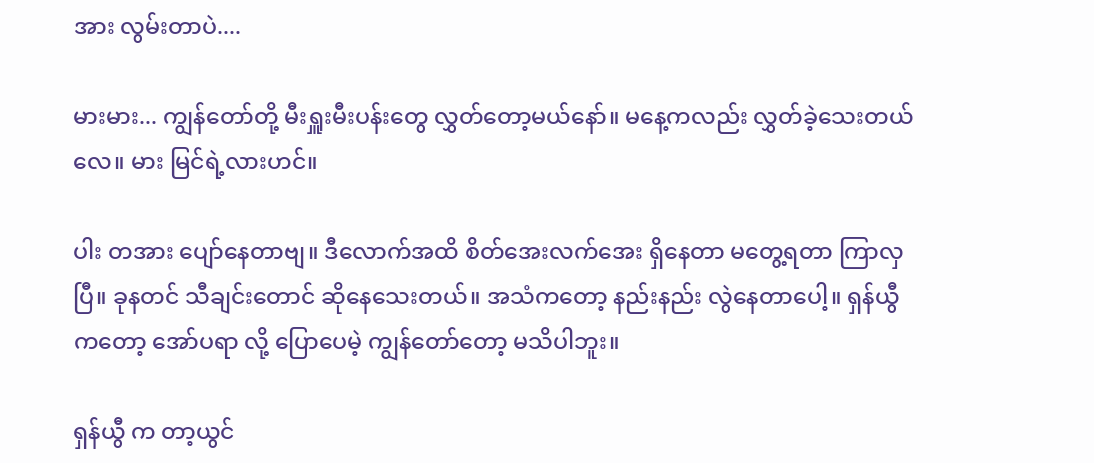အား လွမ်းတာပဲ....

မားမား... ကျွန်တော်တို့ မီးရှူးမီးပန်းတွေ လွှတ်တော့မယ်နော်။ မနေ့ကလည်း လွှတ်ခဲ့သေးတယ်လေ။ မား မြင်ရဲ့လားဟင်။

ပါး တအား ပျော်နေတာဗျ။ ဒီလောက်အထိ စိတ်အေးလက်အေး ရှိနေတာ မတွေ့ရတာ ကြာလှပြီ။ ခုနတင် သီချင်းတောင် ဆိုနေသေးတယ်။ အသံကတော့ နည်းနည်း လွဲနေတာပေါ့။ ရှန်ယွီ ကတော့ အော်ပရာ လို့ ပြောပေမဲ့ ကျွန်တော်တော့ မသိပါဘူး။

ရှန်ယွီ က တာ့ယွင်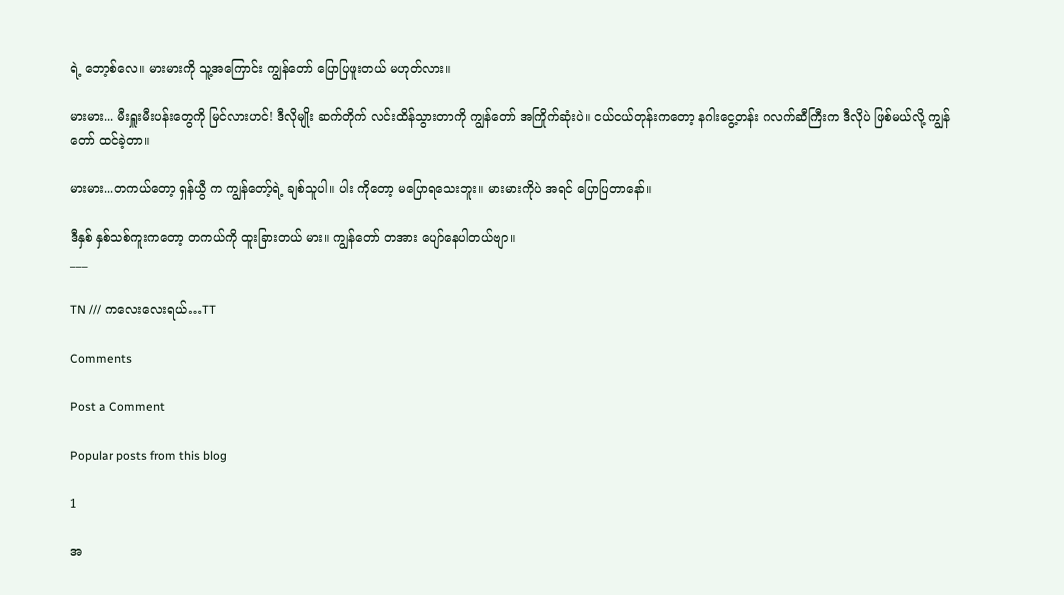ရဲ့ ဘော့စ်လေ။ မားမားကို သူ့အကြောင်း ကျွန်တော် ပြောပြဖူးတယ် မဟုတ်လား။

မားမား... မီးရှူးမီးပန်းတွေကို မြင်လားဟင်! ဒီလိုမျိုး ဆက်တိုက် လင်းထိန်သွားတာကို ကျွန်တော် အကြိုက်ဆုံးပဲ။ ငယ်ငယ်တုန်းကတော့ နဂါးငွေ့တန်း ဂလက်ဆီကြီးက ဒီလိုပဲ ဖြစ်မယ်လို့ ကျွန်တော် ထင်ခဲ့တာ။

မားမား...တကယ်တော့ ရှန်ယွီ က ကျွန်တော့်ရဲ့ ချစ်သူပါ။ ပါး ကိုတော့ မပြောရသေးဘူး။ မားမားကိုပဲ အရင် ပြောပြတာနော်။

ဒီနှစ် နှစ်သစ်ကူးကတော့ တကယ်ကို ထူးခြားတယ် မား။ ကျွန်တော် တအား ပျော်နေပါတယ်ဗျာ။
___

TN /// ကလေးလေးရယ်…TT

Comments

Post a Comment

Popular posts from this blog

1

အ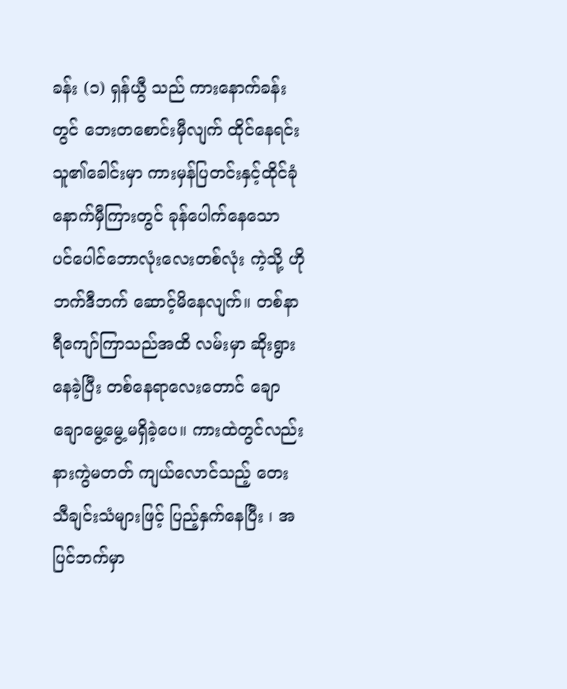ခန်း (၁) ရှန်ယွီ သည် ကားနောက်ခန်းတွင် ဘေးတစောင်းမှီလျက် ထိုင်နေရင်း သူ၏ခေါင်းမှာ ကားမှန်ပြတင်းနှင့်ထိုင်ခုံနောက်မှီကြားတွင် ခုန်ပေါက်နေသော ပင်ပေါင်ဘောလုံးလေးတစ်လုံး ကဲ့သို့ ဟိုဘက်ဒီဘက် ဆောင့်မိနေလျက်။ တစ်နာရီကျော်ကြာသည်အထိ လမ်းမှာ ဆိုးရွားနေခဲ့ပြီး တစ်နေရာလေးတောင် ချောချောမွေ့မွေ့မရှိခဲ့ပေ။ ကားထဲတွင်လည်း နားကွဲမတတ် ကျယ်လောင်သည့် တေးသီချင်းသံများဖြင့် ပြည့်နှက်နေပြီး ၊ အပြင်ဘက်မှာ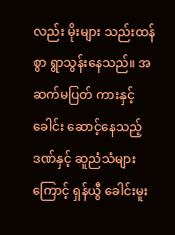လည်း မိုးများ သည်းထန်စွာ ရွာသွန်းနေသည်။ အဆက်မပြတ် ကားနှင့် ခေါင်း ဆောင့်နေသည့်ဒဏ်နှင့် ဆူညံသံများကြောင့် ရှန်ယွီ ခေါင်းမူး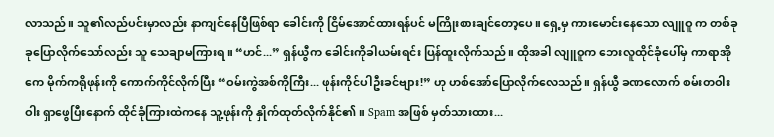လာသည်။ သူ၏လည်ပင်းမှာလည်း နာကျင်နေပြီဖြစ်ရာ ခေါင်းကို ငြိမ်အောင်ထားရန်ပင် မကြိုးစားချင်တော့ပေ။ ရှေ့မှ ကားမောင်းနေသော လျူဝူ က တစ်ခုခုပြောလိုက်သော်လည်း သူ သေချာမကြားရ။ “ဟင်...” ရှန်ယွီက ခေါင်းကိုခါယမ်းရင်း ပြန်ထူးလိုက်သည်။ ထိုအခါ လျူဝူက ဘေးလူထိုင်ခုံပေါ်မှ ကာရာအိုကေ မိုက်ကရိုဖုန်းကို ကောက်ကိုင်လိုက်ပြီး “ဝမ်းကွဲအစ်ကိုကြီး... ဖုန်းကိုင်ပါဦးခင်ဗျား!” ဟု ဟစ်အော်ပြောလိုက်လေသည်။ ရှန်ယွီ ခဏလောက် စမ်းတဝါးဝါး ရှာဖွေပြီးနောက် ထိုင်ခုံကြားထဲကနေ သူ့ဖုန်းကို နှိုက်ထုတ်လိုက်နိုင်၏ ။ Spam အဖြစ် မှတ်သားထား...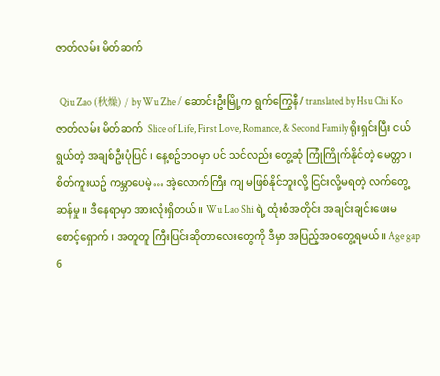ဇာတ်လမ်း မိတ်ဆက်

  Qiu Zao (秋燥) / by Wu Zhe / ဆောင်းဦးမြို့က ရွက်ကြွေနီ/ translated by Hsu Chi Ko ဇာတ်လမ်း မိတ်ဆက်  Slice of Life, First Love, Romance, & Second Family ရိုးရှင်းပြီး ငယ်ရွယ်တဲ့ အချစ်ဦးပုံပြင် ၊ နေ့စဥ်ဘဝမှာ ပင် သင်လည်း တွေ့ဆုံ ကြုံကြိုက်နိုင်တဲ့ မေတ္တာ ၊  စိတ်ကူးယဥ် ကမ္ဘာပေမဲ့… အဲ့လောက်ကြီး ကျ မဖြစ်နိုင်ဘူးလို့ ငြင်းလို့မရတဲ့ လက်တွေ့ဆန်မှု ။ ဒီနေရာမှာ အားလုံးရှိတယ်။ Wu Lao Shi ရဲ့ ထုံးစံအတိုင်း အချင်းချင်းဖေးမ စောင့်‌ရှောက် ၊ အတူတူ ကြီးပြင်းဆိုတာလေးတွေကို ဒီမှာ အပြည့်အဝတွေ့ရမယ်။ Age gap 6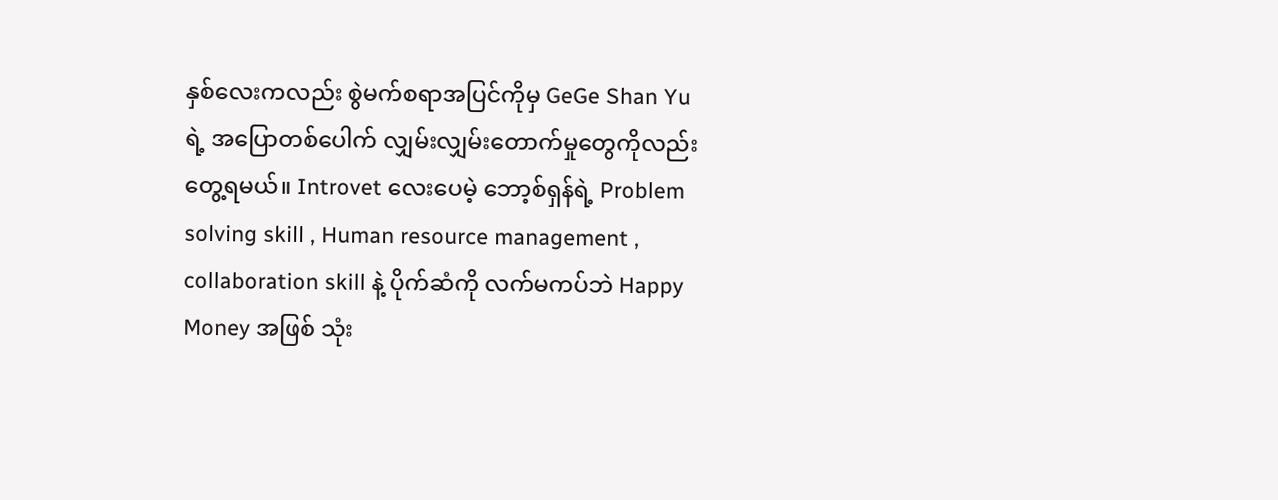နှစ်လေးကလည်း စွဲမက်စရာအပြင်ကိုမှ GeGe Shan Yu  ရဲ့ အပြောတစ်ပေါက် လျှမ်းလျှမ်းတောက်မှုတွေကိုလည်း တွေ့ရမယ်။ Introvet လေးပေမဲ့ ဘော့စ်ရှန်ရဲ့ Problem solving skill , Human resource management , collaboration skill နဲ့ ပိုက်ဆံကို လက်မကပ်ဘဲ Happy Money အဖြစ် သုံး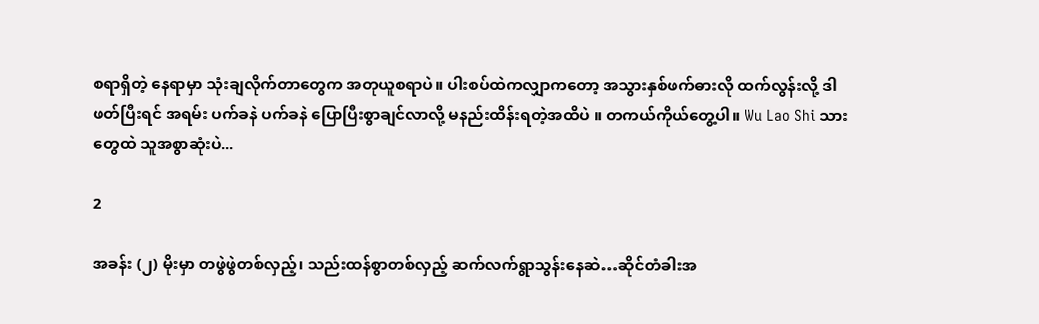စရာရှိတဲ့ နေရာမှာ သုံးချလိုက်တာတွေက အတုယူစရာပဲ။ ပါးစပ်ထဲကလျှာကတော့ အသွားနှစ်ဖက်ဓားလို ထက်လွန်းလို့ ဒါဖတ်ပြီးရင် အရမ်း ပက်ခနဲ ပက်ခနဲ ပြောပြီးစွာချင်လာလို့ မနည်းထိန်းရတဲ့အထိပဲ ။ တကယ်ကိုယ်တွေ့ပါ။ Wu Lao Shi သားတွေထဲ သူအစွာဆုံးပဲ...

2

အခန်း (၂) မိုးမှာ တဖွဲဖွဲတစ်လှည့်၊ သည်းထန်စွာတစ်လှည့် ဆက်လက်ရွာသွန်းနေဆဲ…ဆိုင်တံခါးအ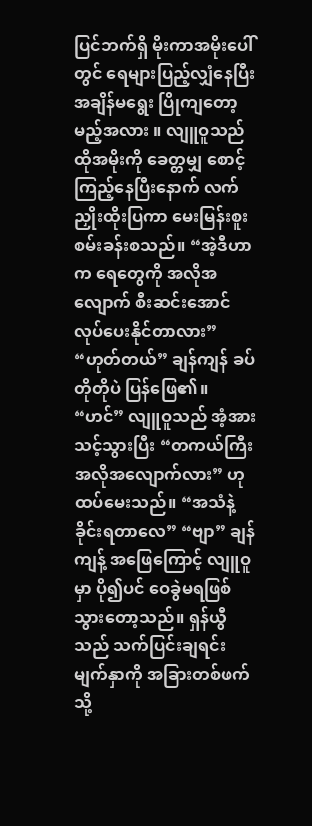ပြင်ဘက်ရှိ မိုးကာအမိုးပေါ်တွင် ရေများပြည့်လျှံနေပြီး အချိန်မရွေး ပြိုကျတော့မည့်အလား ။ လျူဝူသည် ထိုအမိုးကို ခေတ္တမျှ စောင့်ကြည့်နေပြီးနောက် လက်ညှိုးထိုးပြကာ မေးမြန်းစူးစမ်းခန်းစသည်။ “အဲ့ဒီဟာက ရေတွေကို အလိုအလျောက် စီးဆင်းအောင် လုပ်ပေးနိုင်တာလား” “ဟုတ်တယ်” ချန်ကျန် ခပ်တိုတိုပဲ ပြန်ဖြေ၏။ “ဟင်” လျူဝူသည် အံ့အားသင့်သွားပြီး “တကယ်ကြီး အလိုအလျောက်လား” ဟု ထပ်မေးသည်။ “အသံနဲ့ ခိုင်းရတာလေ” “ဗျာ” ချန်ကျန့် အဖြေကြောင့် လျူဝူမှာ ပို၍ပင် ဝေခွဲမရဖြစ်သွားတော့သည်။ ရှန်ယွီသည် သက်ပြင်းချရင်း မျက်နှာကို အခြားတစ်ဖက်သို့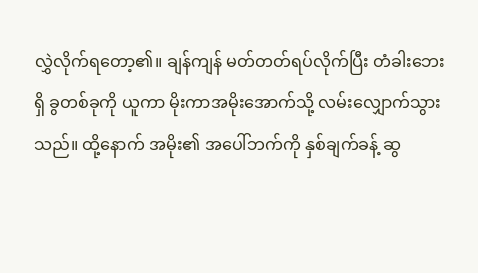လွှဲလိုက်ရ‌တော့၏။ ချန်ကျန် မတ်တတ်ရပ်လိုက်ပြီး တံခါးဘေးရှိ ခွတစ်ခုကို ယူကာ မိုးကာအမိုးအောက်သို့ လမ်းလျှောက်သွားသည်။ ထို့နောက် အမိုး၏ အပေါ်ဘက်ကို နှစ်ချက်ခန့် ဆွ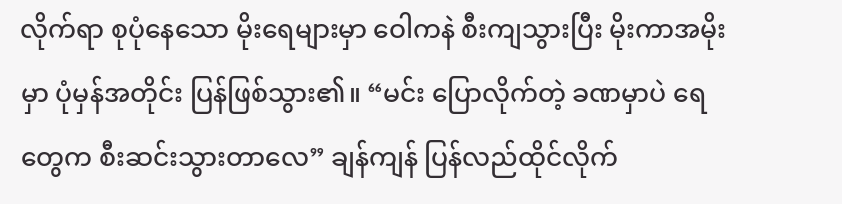လိုက်ရာ စုပုံနေသော မိုးရေများမှာ ဝေါကနဲ စီးကျသွားပြီး မိုးကာအမိုးမှာ ပုံမှန်အတိုင်း ပြန်ဖြစ်သွား၏။ “မင်း ပြောလိုက်တဲ့ ခဏမှာပဲ ရေတွေက စီးဆင်းသွားတာလေ” ချန်ကျန် ပြန်လည်ထိုင်လိုက်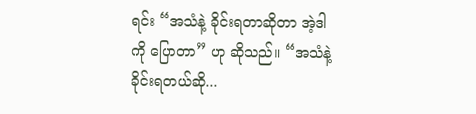ရင်း “အသံနဲ့ ခိုင်းရတာဆိုတာ အဲ့ဒါကို ပြောတာ” ဟု ဆိုသည်။ “အသံနဲ့ ခိုင်းရတယ်ဆို...